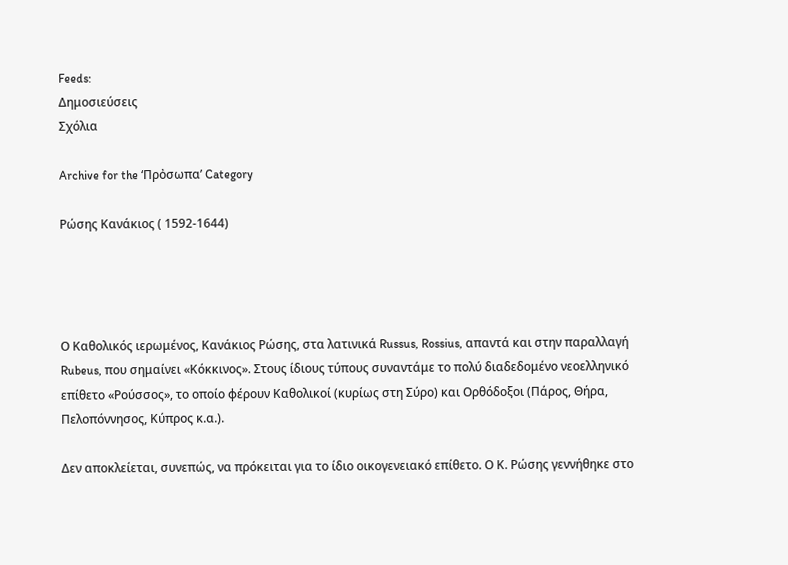Feeds:
Δημοσιεύσεις
Σχόλια

Archive for the ‘Πρὀσωπα’ Category

Ρώσης Κανάκιος ( 1592-1644)




Ο Καθολικός ιερωμένος, Κανάκιος Ρώσης, στα λατινικά Russus, Rossius, απαντά και στην παραλλαγή Rubeus, που σημαίνει «Κόκκινος». Στους ίδιους τύπους συναντάμε το πολύ διαδεδομένο νεοελληνικό επίθετο «Ρούσσος», το οποίο φέρουν Καθολικοί (κυρίως στη Σύρο) και Ορθόδοξοι (Πάρος, Θήρα, Πελοπόννησος, Κύπρος κ.α.).

Δεν αποκλείεται, συνεπώς, να πρόκειται για το ίδιο οικογενειακό επίθετο. Ο Κ. Ρώσης γεννήθηκε στο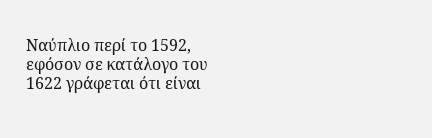Ναύπλιο περί το 1592, εφόσον σε κατάλογο του 1622 γράφεται ότι είναι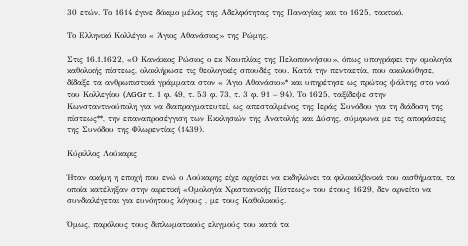30 ετών. Το 1614 έγινε δόκιμο μέλος της Αδελφότητας της Παναγίας και το 1625, τακτικό.

Το Ελληνικό Κολλέγιο « Άγιος Αθανάσιος» της Ρώμης.

Στις 16.1.1622, «Ο Κανάκιος Ρώσιος ο εκ Ναυπλίας της Πελοποννήσου», όπως υπογράφει την ομολογία καθολικής πίστεως, ολοκλήρωσε τις θεολογικές σπουδές του. Κατά την πενταετία, που ακολούθησε, δίδαξε τα ανθρωπιστικά γράμματα στον « Άγιο Αθανάσιο»* και υπηρέτησε ως πρώτος ψάλτης στο ναό του Κολλεγίου (AGGr τ. 1 φ. 49, τ. 53 φ. 73, τ. 3 φ. 91 – 94). Το 1625, ταξίδεψε στην Κωνσταντινούπολη για να διαπραγματευτεί, ως απεσταλμένος της Ιεράς Συνόδου για τη διάδοση της πίστεως**, την επαναπροσέγγιση των Εκκλησιών της Ανατολής και Δύσης, σύμφωνα με τις αποφάσεις της Συνόδου της Φλωρεντίας (1439).

Κύριλλος Λούκαρις

Ήταν ακόμη η εποχή που ενώ ο Λούκαρης είχε αρχίσει να εκδηλώνει τα φιλοκαλβινικά του αισθήματα, τα οποία κατέληξαν στην αιρετική «Ομολογία Χριστιανικής Πίστεως» του έτους 1629, δεν αρνείτο να συνδιαλέγεται για ευνόητους λόγους , με τους Καθολικούς.

Όμως, παρόλους τους διπλωματικούς ελιγμούς του κατά τα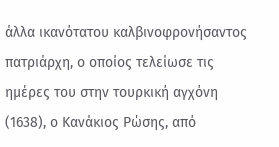άλλα ικανότατου καλβινοφρονήσαντος πατριάρχη, ο οποίος τελείωσε τις ημέρες του στην τουρκική αγχόνη (1638), ο Κανάκιος Ρώσης, από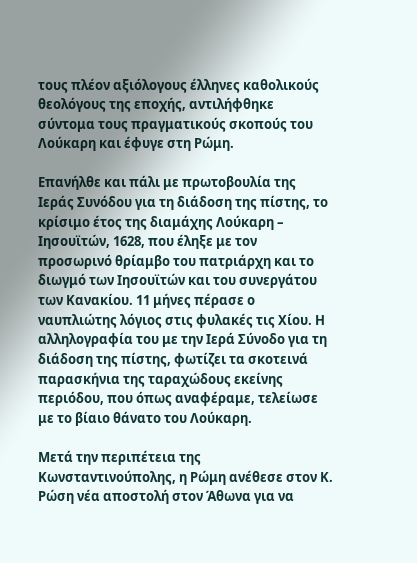τους πλέον αξιόλογους έλληνες καθολικούς θεολόγους της εποχής, αντιλήφθηκε σύντομα τους πραγματικούς σκοπούς του Λούκαρη και έφυγε στη Ρώμη.

Επανήλθε και πάλι με πρωτοβουλία της Ιεράς Συνόδου για τη διάδοση της πίστης, το κρίσιμο έτος της διαμάχης Λούκαρη – Ιησουϊτών, 1628, που έληξε με τον προσωρινό θρίαμβο του πατριάρχη και το διωγμό των Ιησουϊτών και του συνεργάτου των Κανακίου. 11 μήνες πέρασε ο ναυπλιώτης λόγιος στις φυλακές τις Χίου. Η αλληλογραφία του με την Ιερά Σύνοδο για τη διάδοση της πίστης, φωτίζει τα σκοτεινά παρασκήνια της ταραχώδους εκείνης περιόδου, που όπως αναφέραμε, τελείωσε με το βίαιο θάνατο του Λούκαρη.

Μετά την περιπέτεια της Κωνσταντινούπολης, η Ρώμη ανέθεσε στον Κ. Ρώση νέα αποστολή στον Άθωνα για να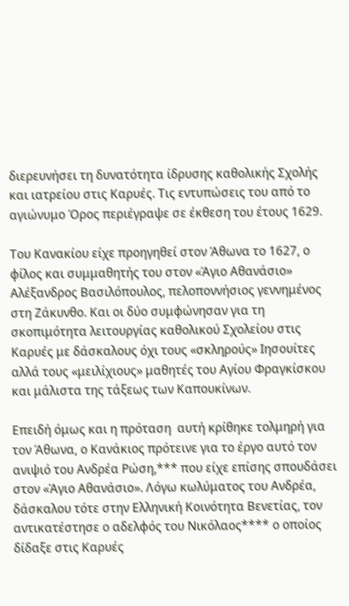διερευνήσει τη δυνατότητα ίδρυσης καθολικής Σχολής και ιατρείου στις Καρυές. Τις εντυπώσεις του από το αγιώνυμο Όρος περιέγραψε σε έκθεση του έτους 1629.

Του Κανακίου είχε προηγηθεί στον Άθωνα το 1627, ο φίλος και συμμαθητής του στον «Άγιο Αθανάσιο» Αλέξανδρος Βασιλόπουλος, πελοποννήσιος γεννημένος στη Ζάκυνθο. Και οι δύο συμφώνησαν για τη σκοπιμότητα λειτουργίας καθολικού Σχολείου στις Καρυές με δάσκαλους όχι τους «σκληρούς» Ιησουίτες  αλλά τους «μειλίχιους» μαθητές του Αγίου Φραγκίσκου και μάλιστα της τάξεως των Καπουκίνων.

Επειδή όμως και η πρόταση  αυτή κρίθηκε τολμηρή για τον Άθωνα, ο Κανάκιος πρότεινε για το έργο αυτό τον ανιψιό του Ανδρέα Ρώση,*** που είχε επίσης σπουδάσει στον «Άγιο Αθανάσιο». Λόγω κωλύματος του Ανδρέα, δάσκαλου τότε στην Ελληνική Κοινότητα Βενετίας, τον αντικατέστησε ο αδελφός του Νικόλαος**** ο οποίος δίδαξε στις Καρυές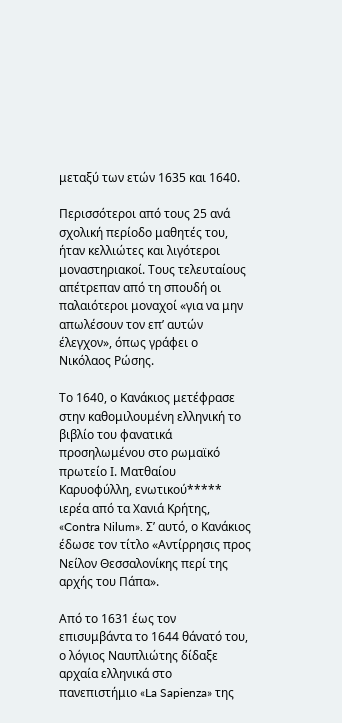μεταξύ των ετών 1635 και 1640.

Περισσότεροι από τους 25 ανά σχολική περίοδο μαθητές του, ήταν κελλιώτες και λιγότεροι μοναστηριακοί. Τους τελευταίους απέτρεπαν από τη σπουδή οι παλαιότεροι μοναχοί «για να μην απωλέσουν τον επ’ αυτών έλεγχον», όπως γράφει ο Νικόλαος Ρώσης.

Το 1640, ο Κανάκιος μετέφρασε στην καθομιλουμένη ελληνική το βιβλίο του φανατικά προσηλωμένου στο ρωμαϊκό πρωτείο Ι. Ματθαίου Καρυοφύλλη, ενωτικού***** ιερέα από τα Χανιά Κρήτης, «Contra Nilum». Σ’ αυτό, ο Κανάκιος έδωσε τον τίτλο «Αντίρρησις προς Νείλον Θεσσαλονίκης περί της αρχής του Πάπα».

Από το 1631 έως τον επισυμβάντα το 1644 θάνατό του, ο λόγιος Ναυπλιώτης δίδαξε αρχαία ελληνικά στο πανεπιστήμιο «La Sapienza» της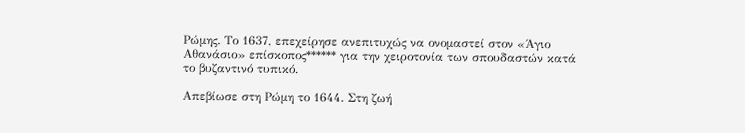Ρώμης. Το 1637, επεχείρησε ανεπιτυχώς να ονομαστεί στον «Άγιο Αθανάσιο» επίσκοπος****** για την χειροτονία των σπουδαστών κατά το βυζαντινό τυπικό.

Απεβίωσε στη Ρώμη το 1644. Στη ζωή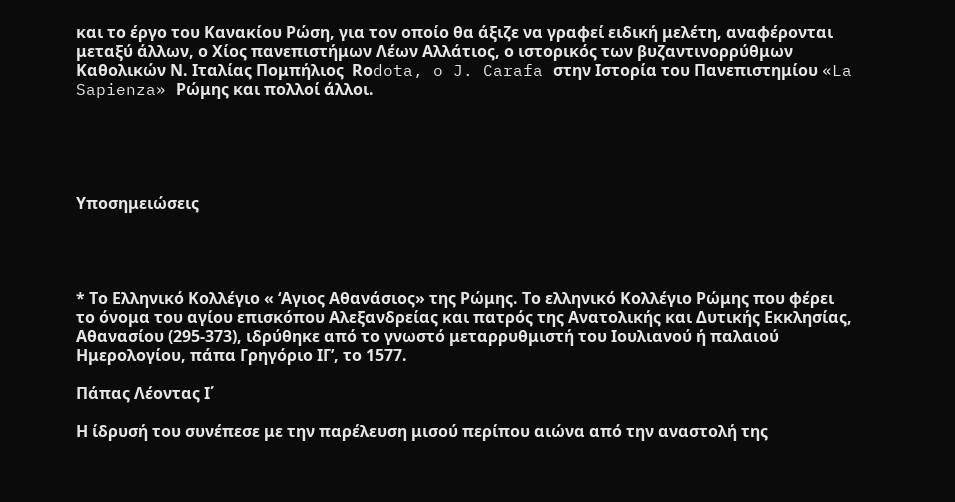και το έργο του Κανακίου Ρώση, για τον οποίο θα άξιζε να γραφεί ειδική μελέτη, αναφέρονται μεταξύ άλλων, ο Χίος πανεπιστήμων Λέων Αλλάτιος, ο ιστορικός των βυζαντινορρύθμων Καθολικών Ν. Ιταλίας Πομπήλιος  Rοdota, o J. Carafa στην Ιστορία του Πανεπιστημίου «La Sapienza» Ρώμης και πολλοί άλλοι.





Υποσημειώσεις




* Το Ελληνικό Κολλέγιο « ‘Αγιος Αθανάσιος» της Ρώμης. Το ελληνικό Κολλέγιο Ρώμης που φέρει το όνομα του αγίου επισκόπου Αλεξανδρείας και πατρός της Ανατολικής και Δυτικής Εκκλησίας, Αθανασίου (295-373), ιδρύθηκε από το γνωστό μεταρρυθμιστή του Ιουλιανού ή παλαιού Ημερολογίου, πάπα Γρηγόριο ΙΓ’, το 1577.

Πάπας Λέοντας Ι΄

Η ίδρυσή του συνέπεσε με την παρέλευση μισού περίπου αιώνα από την αναστολή της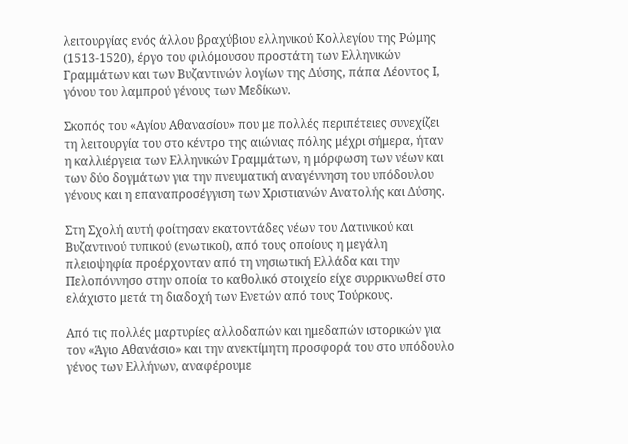λειτουργίας ενός άλλου βραχύβιου ελληνικού Κολλεγίου της Ρώμης (1513-1520), έργο του φιλόμουσου προστάτη των Ελληνικών Γραμμάτων και των Βυζαντινών λογίων της Δύσης, πάπα Λέοντος Ι, γόνου του λαμπρού γένους των Μεδίκων.

Σκοπός του «Αγίου Αθανασίου» που με πολλές περιπέτειες συνεχίζει τη λειτουργία του στο κέντρο της αιώνιας πόλης μέχρι σήμερα, ήταν η καλλιέργεια των Ελληνικών Γραμμάτων, η μόρφωση των νέων και των δύο δογμάτων για την πνευματική αναγέννηση του υπόδουλου γένους και η επαναπροσέγγιση των Χριστιανών Ανατολής και Δύσης.

Στη Σχολή αυτή φοίτησαν εκατοντάδες νέων του Λατινικού και Βυζαντινού τυπικού (ενωτικοί), από τους οποίους η μεγάλη πλειοψηφία προέρχονταν από τη νησιωτική Ελλάδα και την Πελοπόννησο στην οποία το καθολικό στοιχείο είχε συρρικνωθεί στο ελάχιστο μετά τη διαδοχή των Ενετών από τους Τούρκους.

Από τις πολλές μαρτυρίες αλλοδαπών και ημεδαπών ιστορικών για τον «Άγιο Αθανάσιο» και την ανεκτίμητη προσφορά του στο υπόδουλο γένος των Ελλήνων, αναφέρουμε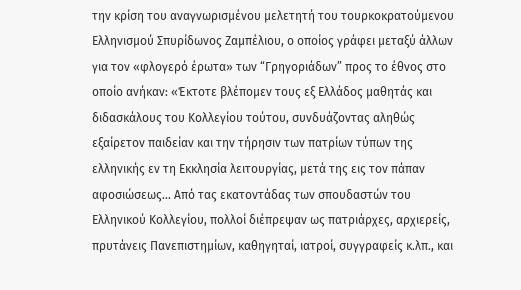την κρίση του αναγνωρισμένου μελετητή του τουρκοκρατούμενου Ελληνισμού Σπυρίδωνος Ζαμπέλιου, ο οποίος γράφει μεταξύ άλλων για τον «φλογερό έρωτα» των “Γρηγοριάδων” προς το έθνος στο οποίο ανήκαν: «Έκτοτε βλέπομεν τους εξ Ελλάδος μαθητάς και διδασκάλους του Κολλεγίου τούτου, συνδυάζοντας αληθώς εξαίρετον παιδείαν και την τήρησιν των πατρίων τύπων της ελληνικής εν τη Εκκλησία λειτουργίας, μετά της εις τον πάπαν αφοσιώσεως… Από τας εκατοντάδας των σπουδαστών του Ελληνικού Κολλεγίου, πολλοί διέπρεψαν ως πατριάρχες, αρχιερείς, πρυτάνεις Πανεπιστημίων, καθηγηταί, ιατροί, συγγραφείς κ.λπ., και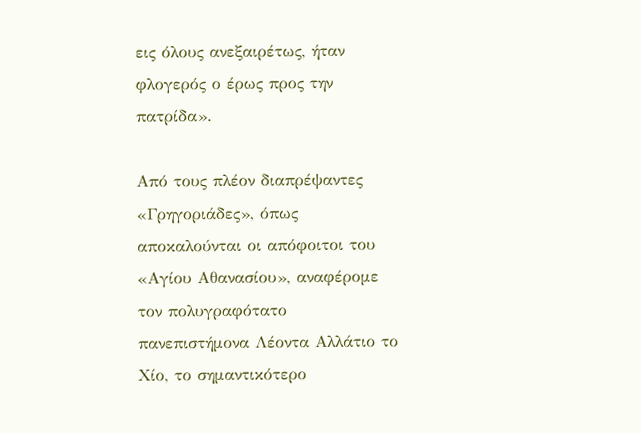εις όλους ανεξαιρέτως, ήταν φλογερός ο έρως προς την πατρίδα».

Από τους πλέον διαπρέψαντες «Γρηγοριάδες», όπως αποκαλούνται οι απόφοιτοι του «Αγίου Αθανασίου», αναφέρομε τον πολυγραφότατο πανεπιστήμονα Λέοντα Αλλάτιο το Χίο, το σημαντικότερο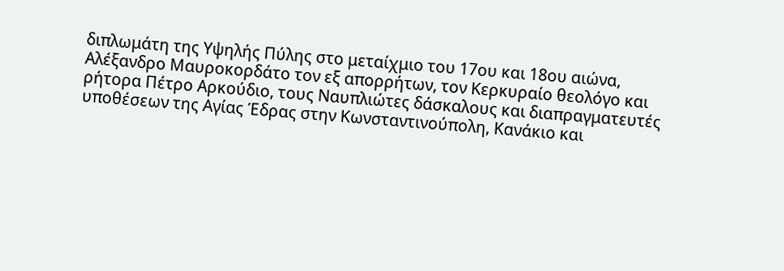διπλωμάτη της Υψηλής Πύλης στο μεταίχμιο του 17ου και 18ου αιώνα, Αλέξανδρο Μαυροκορδάτο τον εξ απορρήτων, τον Κερκυραίο θεολόγο και ρήτορα Πέτρο Αρκούδιο, τους Ναυπλιώτες δάσκαλους και διαπραγματευτές υποθέσεων της Αγίας Έδρας στην Κωνσταντινούπολη, Κανάκιο και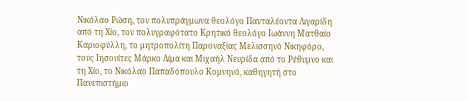Νικόλαο Ρώση, τον πολυπράγμωνα θεολόγο Πανταλέοντα Λιγαρίδη από τη Χίο, τον πολυγραφότατο Κρητικό θεολόγο Ιωάννη Ματθαίο Καριοφύλλη, το μητροπολίτη Παροναξίας Μελισσηνό Νικηφόρο, τους Ιησουίτες Μάρκο Λίμα και Μιχαήλ Νευρίδα από το Ρέθυμνο και τη Χίο, το Νικόλαο Παπαδόπουλο Κομνηνό, καθηγητή στο Πανεπιστήμιο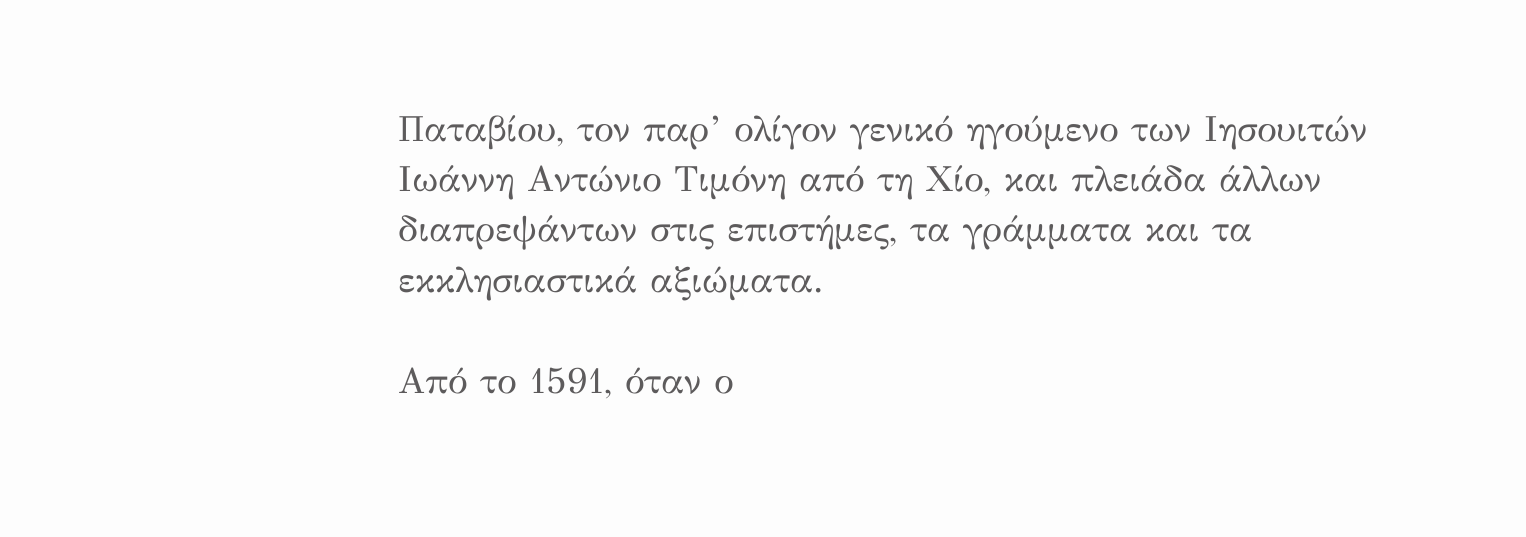Παταβίου, τον παρ’ ολίγον γενικό ηγούμενο των Ιησουιτών Ιωάννη Αντώνιο Τιμόνη από τη Χίο, και πλειάδα άλλων διαπρεψάντων στις επιστήμες, τα γράμματα και τα εκκλησιαστικά αξιώματα.

Από το 1591, όταν ο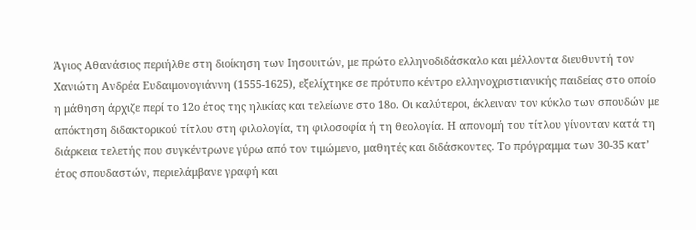Άγιος Αθανάσιος περιήλθε στη διοίκηση των Ιησουιτών, με πρώτο ελληνοδιδάσκαλο και μέλλοντα διευθυντή τον Χανιώτη Ανδρέα Ευδαιμονογιάννη (1555-1625), εξελίχτηκε σε πρότυπο κέντρο ελληνοχριστιανικής παιδείας στο οποίο η μάθηση άρχιζε περί το 12ο έτος της ηλικίας και τελείωνε στο 18ο. Οι καλύτεροι, έκλειναν τον κύκλο των σπουδών με απόκτηση διδακτορικού τίτλου στη φιλολογία, τη φιλοσοφία ή τη θεολογία. Η απονομή του τίτλου γίνονταν κατά τη διάρκεια τελετής που συγκέντρωνε γύρω από τον τιμώμενο, μαθητές και διδάσκοντες. Το πρόγραμμα των 30-35 κατ’ έτος σπουδαστών, περιελάμβανε γραφή και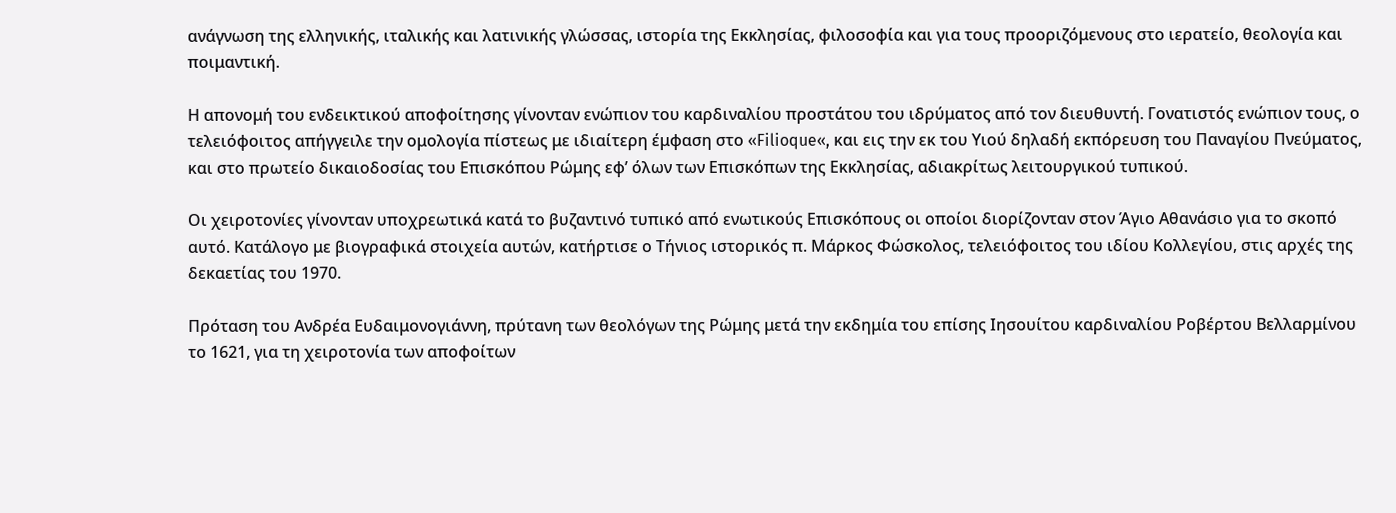ανάγνωση της ελληνικής, ιταλικής και λατινικής γλώσσας, ιστορία της Εκκλησίας, φιλοσοφία και για τους προοριζόμενους στο ιερατείο, θεολογία και ποιμαντική.

Η απονομή του ενδεικτικού αποφοίτησης γίνονταν ενώπιον του καρδιναλίου προστάτου του ιδρύματος από τον διευθυντή. Γονατιστός ενώπιον τους, ο τελειόφοιτος απήγγειλε την ομολογία πίστεως με ιδιαίτερη έμφαση στο «Filioque«, και εις την εκ του Υιού δηλαδή εκπόρευση του Παναγίου Πνεύματος, και στο πρωτείο δικαιοδοσίας του Επισκόπου Ρώμης εφ’ όλων των Επισκόπων της Εκκλησίας, αδιακρίτως λειτουργικού τυπικού.

Οι χειροτονίες γίνονταν υποχρεωτικά κατά το βυζαντινό τυπικό από ενωτικούς Επισκόπους οι οποίοι διορίζονταν στον Άγιο Αθανάσιο για το σκοπό αυτό. Κατάλογο με βιογραφικά στοιχεία αυτών, κατήρτισε ο Τήνιος ιστορικός π. Μάρκος Φώσκολος, τελειόφοιτος του ιδίου Κολλεγίου, στις αρχές της δεκαετίας του 1970.

Πρόταση του Ανδρέα Ευδαιμονογιάννη, πρύτανη των θεολόγων της Ρώμης μετά την εκδημία του επίσης Ιησουίτου καρδιναλίου Ροβέρτου Βελλαρμίνου το 1621, για τη χειροτονία των αποφοίτων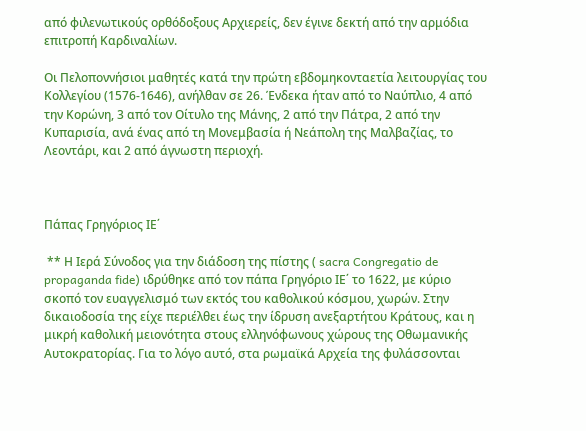από φιλενωτικούς ορθόδοξους Αρχιερείς, δεν έγινε δεκτή από την αρμόδια επιτροπή Καρδιναλίων.

Οι Πελοποννήσιοι μαθητές κατά την πρώτη εβδομηκονταετία λειτουργίας του Κολλεγίου (1576-1646), ανήλθαν σε 26. Ένδεκα ήταν από το Ναύπλιο, 4 από την Κορώνη, 3 από τον Οίτυλο της Μάνης, 2 από την Πάτρα, 2 από την Κυπαρισία, ανά ένας από τη Μονεμβασία ή Νεάπολη της Μαλβαζίας, το Λεοντάρι, και 2 από άγνωστη περιοχή.



Πάπας Γρηγόριος ΙΕ΄

 ** Η Ιερά Σύνοδος για την διάδοση της πίστης ( sacra Congregatio de propaganda fide) ιδρύθηκε από τον πάπα Γρηγόριο ΙΕ΄ το 1622, με κύριο σκοπό τον ευαγγελισμό των εκτός του καθολικού κόσμου, χωρών. Στην δικαιοδοσία της είχε περιέλθει έως την ίδρυση ανεξαρτήτου Κράτους, και η μικρή καθολική μειονότητα στους ελληνόφωνους χώρους της Οθωμανικής Αυτοκρατορίας. Για το λόγο αυτό, στα ρωμαϊκά Αρχεία της φυλάσσονται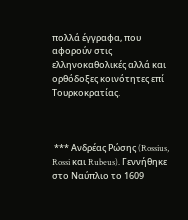πολλά έγγραφα, που αφορούν στις ελληνοκαθολικές αλλά και ορθόδοξες κοινότητες επί Τουρκοκρατίας.



 *** Ανδρέας Ρώσης (Rossius, Rossi και Rubeus). Γεννήθηκε στο Ναύπλιο το 1609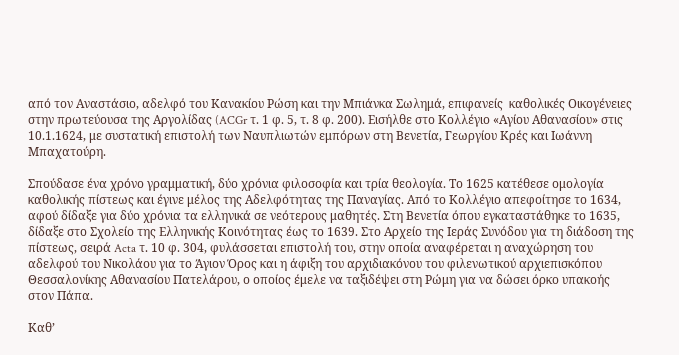από τον Αναστάσιο, αδελφό του Κανακίου Ρώση και την Μπιάνκα Σωλημά, επιφανείς  καθολικές Οικογένειες  στην πρωτεύουσα της Αργολίδας (ACGr τ. 1 φ. 5, τ. 8 φ. 200). Εισήλθε στο Κολλέγιο «Αγίου Αθανασίου» στις 10.1.1624, με συστατική επιστολή των Ναυπλιωτών εμπόρων στη Βενετία, Γεωργίου Κρές και Ιωάννη Μπαχατούρη.

Σπούδασε ένα χρόνο γραμματική, δύο χρόνια φιλοσοφία και τρία θεολογία. Το 1625 κατέθεσε ομολογία καθολικής πίστεως και έγινε μέλος της Αδελφότητας της Παναγίας. Από το Κολλέγιο απεφοίτησε το 1634, αφού δίδαξε για δύο χρόνια τα ελληνικά σε νεότερους μαθητές. Στη Βενετία όπου εγκαταστάθηκε το 1635, δίδαξε στο Σχολείο της Ελληνικής Κοινότητας έως το 1639. Στο Αρχείο της Ιεράς Συνόδου για τη διάδοση της πίστεως, σειρά Acta τ. 10 φ. 304, φυλάσσεται επιστολή του, στην οποία αναφέρεται η αναχώρηση του αδελφού του Νικολάου για το Άγιον Όρος και η άφιξη του αρχιδιακόνου του φιλενωτικού αρχιεπισκόπου Θεσσαλονίκης Αθανασίου Πατελάρου, ο οποίος έμελε να ταξιδέψει στη Ρώμη για να δώσει όρκο υπακοής στον Πάπα.

Καθ’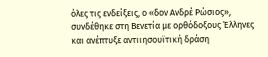όλες τις ενδείξεις, ο «δον Ανδρέ Ρώσιος», συνδέθηκε στη Βενετία με ορθόδοξους Έλληνες και ανέπτυξε αντιιησουϊτική δράση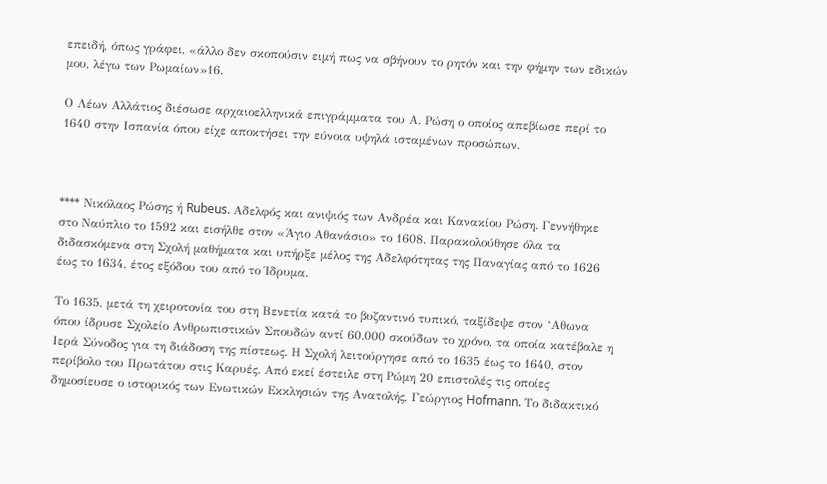επειδή, όπως γράφει, «άλλο δεν σκοπούσιν ειμή πως να σβήνουν το ρητόν και την φήμην των εδικών μου, λέγω των Ρωμαίων»16.

Ο Λέων Αλλάτιος διέσωσε αρχαιοελληνικά επιγράμματα του Α. Ρώση ο οποίος απεβίωσε περί το 1640 στην Ισπανία όπου είχε αποκτήσει την εύνοια υψηλά ισταμένων προσώπων.



**** Νικόλαος Ρώσης ή Rubeus. Αδελφός και ανιψιός των Ανδρέα και Κανακίου Ρώση. Γεννήθηκε στο Ναύπλιο το 1592 και εισήλθε στον «Άγιο Αθανάσιο» το 1608. Παρακολούθησε όλα τα διδασκόμενα στη Σχολή μαθήματα και υπήρξε μέλος της Αδελφότητας της Παναγίας από το 1626 έως το 1634, έτος εξόδου του από το Ίδρυμα.

Το 1635, μετά τη χειροτονία του στη Βενετία κατά το βυζαντινό τυπικό, ταξίδεψε στον ‘Αθωνα όπου ίδρυσε Σχολείο Ανθρωπιστικών Σπουδών αντί 60.000 σκούδων το χρόνο, τα οποία κατέβαλε η Ιερά Σύνοδος για τη διάδοση της πίστεως. Η Σχολή λειτούργησε από το 1635 έως το 1640, στον περίβολο του Πρωτάτου στις Καρυές. Από εκεί έστειλε στη Ρώμη 20 επιστολές τις οποίες δημοσίευσε ο ιστορικός των Ενωτικών Εκκλησιών της Ανατολής, Γεώργιος Hofmann. Το διδακτικό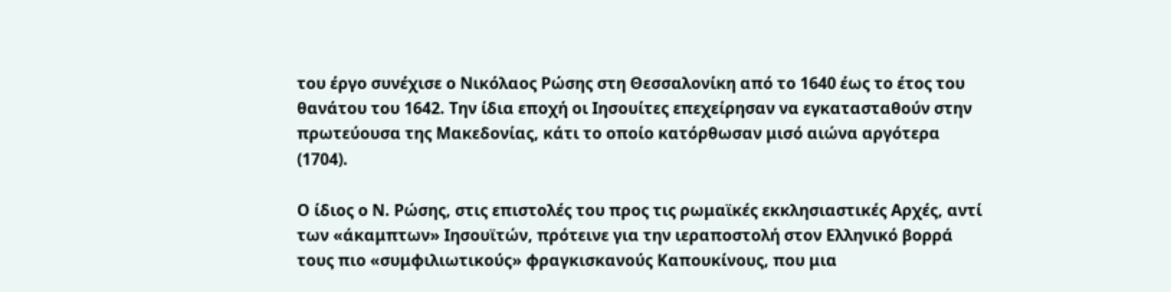του έργο συνέχισε ο Νικόλαος Ρώσης στη Θεσσαλονίκη από το 1640 έως το έτος του θανάτου του 1642. Την ίδια εποχή οι Ιησουίτες επεχείρησαν να εγκατασταθούν στην πρωτεύουσα της Μακεδονίας, κάτι το οποίο κατόρθωσαν μισό αιώνα αργότερα (1704).

Ο ίδιος ο Ν. Ρώσης, στις επιστολές του προς τις ρωμαϊκές εκκλησιαστικές Αρχές, αντί των «άκαμπτων» Ιησουϊτών, πρότεινε για την ιεραποστολή στον Ελληνικό βορρά τους πιο «συμφιλιωτικούς» φραγκισκανούς Καπουκίνους, που μια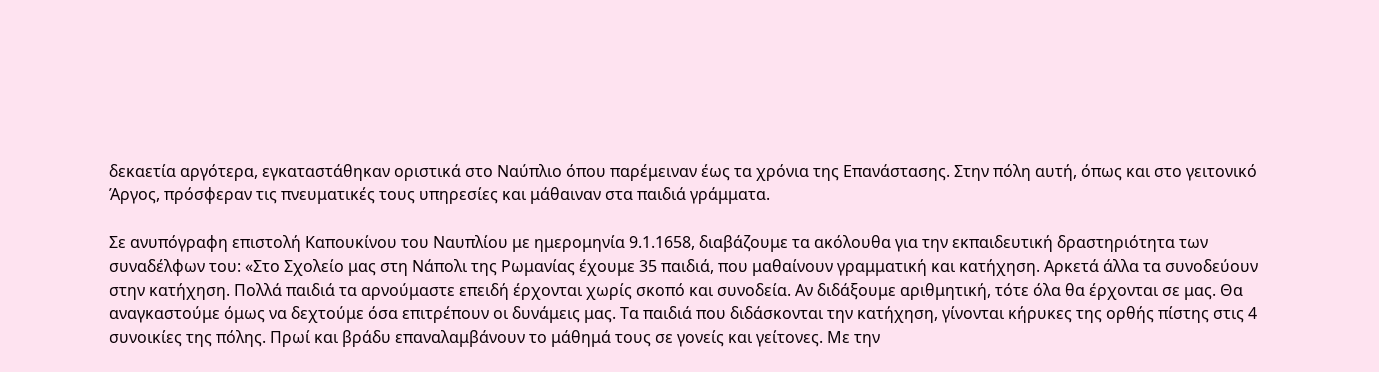δεκαετία αργότερα, εγκαταστάθηκαν οριστικά στο Ναύπλιο όπου παρέμειναν έως τα χρόνια της Επανάστασης. Στην πόλη αυτή, όπως και στο γειτονικό Άργος, πρόσφεραν τις πνευματικές τους υπηρεσίες και μάθαιναν στα παιδιά γράμματα.

Σε ανυπόγραφη επιστολή Καπουκίνου του Ναυπλίου με ημερομηνία 9.1.1658, διαβάζουμε τα ακόλουθα για την εκπαιδευτική δραστηριότητα των συναδέλφων του: «Στο Σχολείο μας στη Νάπολι της Ρωμανίας έχουμε 35 παιδιά, που μαθαίνουν γραμματική και κατήχηση. Αρκετά άλλα τα συνοδεύουν στην κατήχηση. Πολλά παιδιά τα αρνούμαστε επειδή έρχονται χωρίς σκοπό και συνοδεία. Αν διδάξουμε αριθμητική, τότε όλα θα έρχονται σε μας. Θα αναγκαστούμε όμως να δεχτούμε όσα επιτρέπουν οι δυνάμεις μας. Τα παιδιά που διδάσκονται την κατήχηση, γίνονται κήρυκες της ορθής πίστης στις 4 συνοικίες της πόλης. Πρωί και βράδυ επαναλαμβάνουν το μάθημά τους σε γονείς και γείτονες. Με την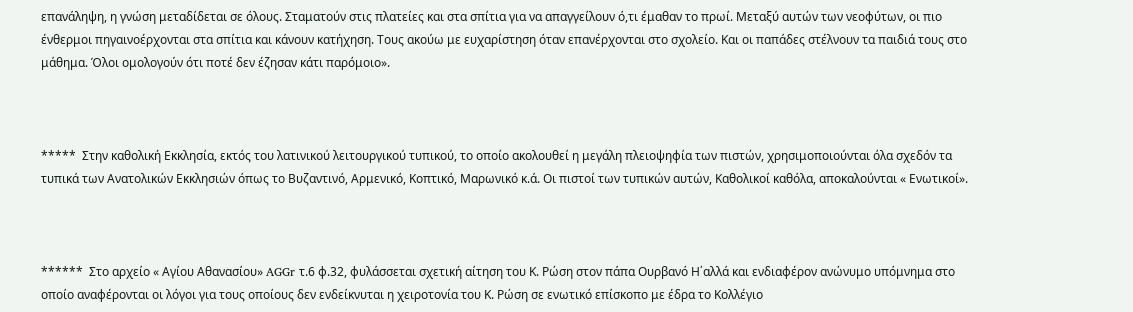επανάληψη, η γνώση μεταδίδεται σε όλους. Σταματούν στις πλατείες και στα σπίτια για να απαγγείλουν ό,τι έμαθαν το πρωί. Μεταξύ αυτών των νεοφύτων, οι πιο ένθερμοι πηγαινοέρχονται στα σπίτια και κάνουν κατήχηση. Τους ακούω με ευχαρίστηση όταν επανέρχονται στο σχολείο. Και οι παπάδες στέλνουν τα παιδιά τους στο μάθημα. Όλοι ομολογούν ότι ποτέ δεν έζησαν κάτι παρόμοιο».



*****  Στην καθολική Εκκλησία, εκτός του λατινικού λειτουργικού τυπικού, το οποίο ακολουθεί η μεγάλη πλειοψηφία των πιστών, χρησιμοποιούνται όλα σχεδόν τα τυπικά των Ανατολικών Εκκλησιών όπως το Βυζαντινό, Αρμενικό, Κοπτικό, Μαρωνικό κ.ά. Οι πιστοί των τυπικών αυτών, Καθολικοί καθόλα, αποκαλούνται « Ενωτικοί».



******  Στο αρχείο « Αγίου Αθανασίου» AGGr τ.6 φ.32, φυλάσσεται σχετική αίτηση του Κ. Ρώση στον πάπα Ουρβανό Η΄αλλά και ενδιαφέρον ανώνυμο υπόμνημα στο οποίο αναφέρονται οι λόγοι για τους οποίους δεν ενδείκνυται η χειροτονία του Κ. Ρώση σε ενωτικό επίσκοπο με έδρα το Κολλέγιο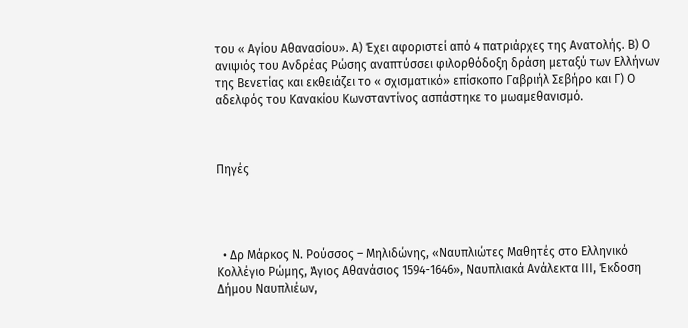του « Αγίου Αθανασίου». Α) Έχει αφοριστεί από 4 πατριάρχες της Ανατολής. Β) Ο ανιψιός του Ανδρέας Ρώσης αναπτύσσει φιλορθόδοξη δράση μεταξύ των Ελλήνων της Βενετίας και εκθειάζει το « σχισματικό» επίσκοπο Γαβριήλ Σεβήρο και Γ) Ο αδελφός του Κανακίου Κωνσταντίνος ασπάστηκε το μωαμεθανισμό.



Πηγές




  • Δρ Μάρκος Ν. Ρούσσος – Μηλιδώνης, «Ναυπλιώτες Μαθητές στο Ελληνικό Κολλέγιο Ρώμης, Άγιος Αθανάσιος 1594-1646», Ναυπλιακά Ανάλεκτα ΙII, Έκδοση Δήμου Ναυπλιέων,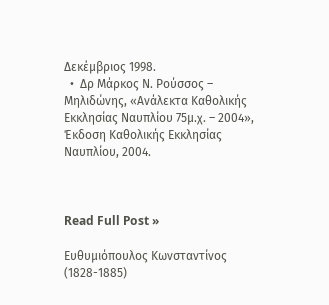Δεκέμβριος 1998.
  •  Δρ Μάρκος Ν. Ρούσσος – Μηλιδώνης, «Ανάλεκτα Καθολικής Εκκλησίας Ναυπλίου 75μ.χ. – 2004», Έκδοση Καθολικής Εκκλησίας Ναυπλίου, 2004.



Read Full Post »

Ευθυμιόπουλος Κωνσταντίνος (1828-1885)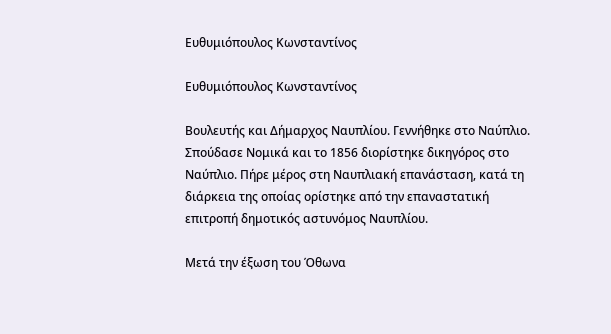Ευθυμιόπουλος Κωνσταντίνος

Ευθυμιόπουλος Κωνσταντίνος

Βουλευτής και Δήμαρχος Ναυπλίου. Γεννήθηκε στο Ναύπλιο. Σπούδασε Νομικά και το 1856 διορίστηκε δικηγόρος στο Ναύπλιο. Πήρε μέρος στη Ναυπλιακή επανάσταση, κατά τη διάρκεια της οποίας ορίστηκε από την επαναστατική επιτροπή δημοτικός αστυνόμος Ναυπλίου.

Μετά την έξωση του Όθωνα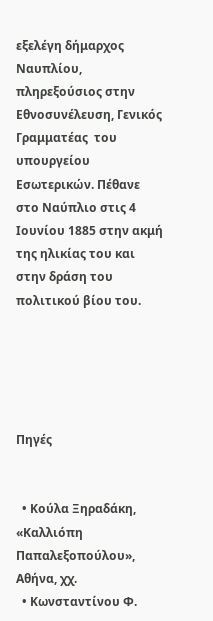εξελέγη δήμαρχος Ναυπλίου, πληρεξούσιος στην Εθνοσυνέλευση, Γενικός  Γραμματέας  του υπουργείου Εσωτερικών. Πέθανε στο Ναύπλιο στις 4 Ιουνίου 1885 στην ακμή της ηλικίας του και στην δράση του πολιτικού βίου του.





Πηγές


  • Κούλα Ξηραδάκη, «Καλλιόπη Παπαλεξοπούλου», Αθήνα, χχ.
  • Κωνσταντίνου Φ.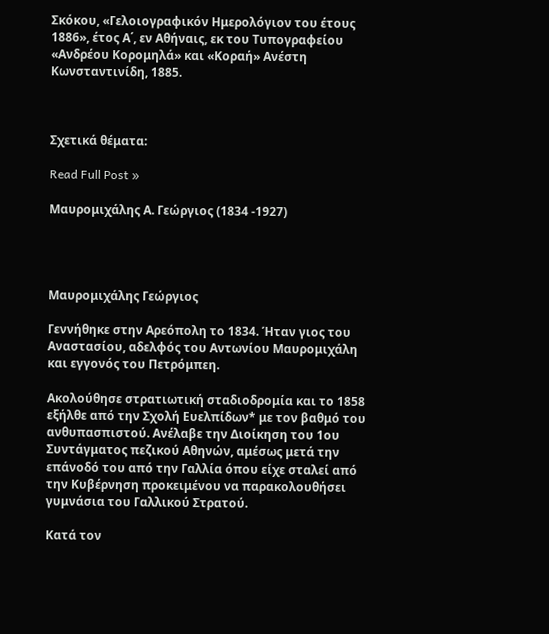Σκόκου, «Γελοιογραφικόν Ημερολόγιον του έτους 1886», έτος Α΄, εν Αθήναις, εκ του Τυπογραφείου «Ανδρέου Κορομηλά» και «Κοραή» Ανέστη Κωνσταντινίδη, 1885.



Σχετικά θέματα:

Read Full Post »

Μαυρομιχάλης Α. Γεώργιος (1834 -1927)




Μαυρομιχάλης Γεώργιος

Γεννήθηκε στην Αρεόπολη το 1834. Ήταν γιος του Αναστασίου, αδελφός του Αντωνίου Μαυρομιχάλη και εγγονός του Πετρόμπεη.

Ακολούθησε στρατιωτική σταδιοδρομία και το 1858 εξήλθε από την Σχολή Ευελπίδων* με τον βαθμό του ανθυπασπιστού. Ανέλαβε την Διοίκηση του 1ου  Συντάγματος πεζικού Αθηνών, αμέσως μετά την επάνοδό του από την Γαλλία όπου είχε σταλεί από την Κυβέρνηση προκειμένου να παρακολουθήσει γυμνάσια του Γαλλικού Στρατού.

Κατά τον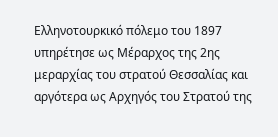Ελληνοτουρκικό πόλεμο του 1897 υπηρέτησε ως Μέραρχος της 2ης μεραρχίας του στρατού Θεσσαλίας και αργότερα ως Αρχηγός του Στρατού της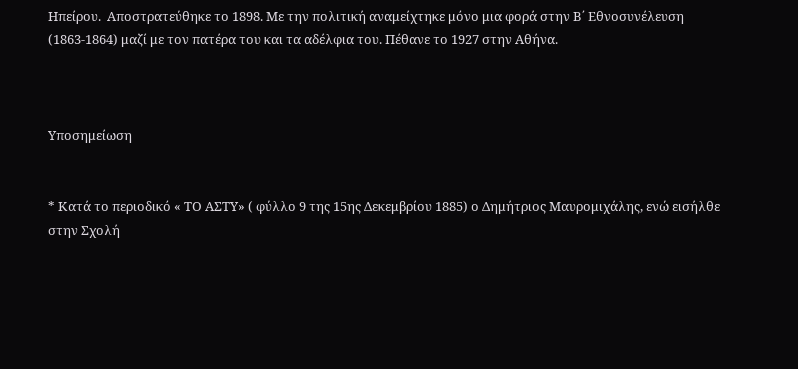Ηπείρου.  Αποστρατεύθηκε το 1898. Με την πολιτική αναμείχτηκε μόνο μια φορά στην Β΄ Εθνοσυνέλευση (1863-1864) μαζί με τον πατέρα του και τα αδέλφια του. Πέθανε το 1927 στην Αθήνα.



Υποσημείωση


* Κατά το περιοδικό « ΤΟ ΑΣΤΥ» ( φύλλο 9 της 15ης Δεκεμβρίου 1885) ο Δημήτριος Μαυρομιχάλης, ενώ εισήλθε στην Σχολή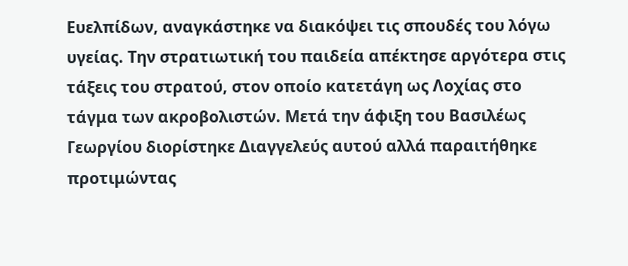Ευελπίδων, αναγκάστηκε να διακόψει τις σπουδές του λόγω υγείας. Την στρατιωτική του παιδεία απέκτησε αργότερα στις τάξεις του στρατού, στον οποίο κατετάγη ως Λοχίας στο τάγμα των ακροβολιστών. Μετά την άφιξη του Βασιλέως Γεωργίου διορίστηκε Διαγγελεύς αυτού αλλά παραιτήθηκε προτιμώντας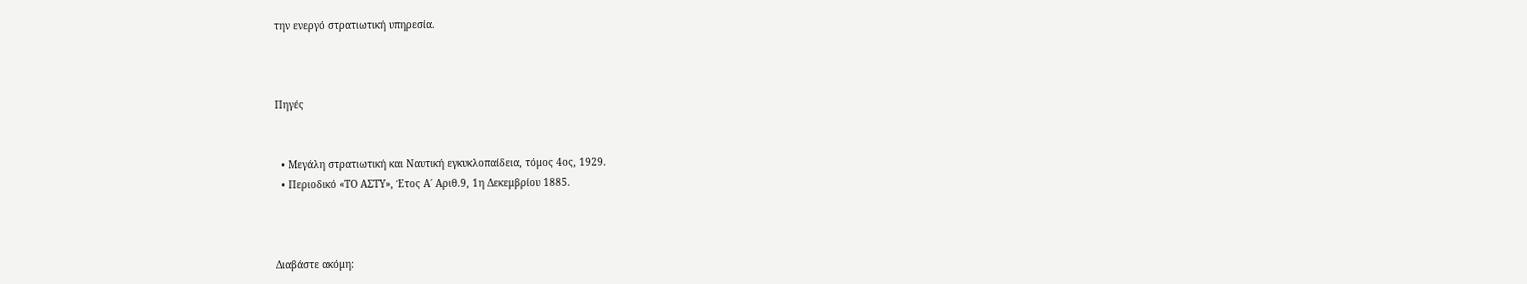την ενεργό στρατιωτική υπηρεσία.



Πηγές


  • Μεγάλη στρατιωτική και Ναυτική εγκυκλοπαίδεια, τόμος 4ος, 1929.
  • Περιοδικό «ΤΟ ΑΣΤΥ», Έτος Α΄ Αριθ.9, 1η Δεκεμβρίου 1885.



Διαβάστε ακόμη: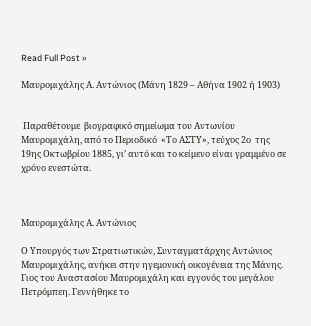Read Full Post »

Μαυρομιχάλης Α. Αντώνιος (Μάνη 1829 – Αθήνα 1902 ή 1903)


 Παραθέτουμε  βιογραφικό σημείωμα του Αντωνίου Μαυρομιχάλη, από το Περιοδικό  «Το ΑΣΤΥ», τεύχος 2ο  της 19ης Οκτωβρίου 1885, γι’ αυτό και το κείμενο είναι γραμμένο σε χρόνο ενεστώτα.



Μαυρομιχάλης Α. Αντώνιος

Ο Υπουργός των Στρατιωτικών, Συνταγματάρχης Αντώνιος Μαυρομιχάλης, ανήκει στην ηγεμονική οικογένεια της Μάνης. Γιος του Αναστασίου Μαυρομιχάλη και εγγονός του μεγάλου Πετρόμπεη. Γεννήθηκε το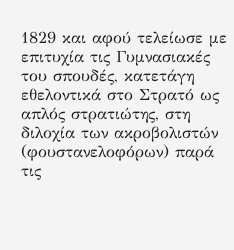1829 και αφού τελείωσε με επιτυχία τις Γυμνασιακές του σπουδές, κατετάγη εθελοντικά στο Στρατό ως απλός στρατιώτης, στη διλοχία των ακροβολιστών (φουστανελοφόρων) παρά τις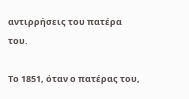αντιρρήσεις του πατέρα του.

Το 1851, όταν ο πατέρας του,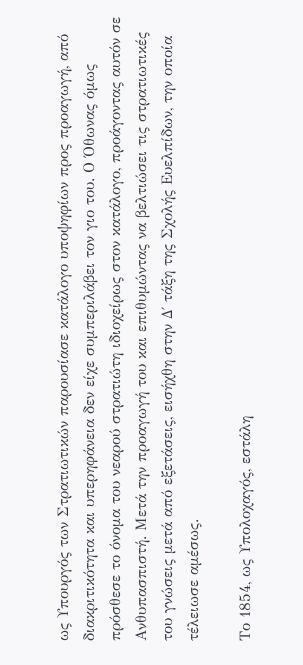ως Υπουργός των Στρατιωτικών παρουσίασε κατάλογο υποψηφίων προς προαγωγή, από διακριτικότητα και υπερηφάνεια δεν είχε συμπεριλάβει τον γιο του. Ο Όθωνας όμως πρόσθεσε το όνομα του νεαρού στρατιώτη ιδιοχείρως στον κατάλογο, προάγοντας αυτόν σε Ανθυπασπιστή. Μετά την προαγωγή του και επιθυμώντας να βελτιώσει τις στρατιωτικές του γνώσεις μετά από εξετάσεις, εισήχθη στην Δ΄ τάξη της Σχολής Ευελπίδων, την οποία τέλειωσε αμέσως.

Το 1854, ως Υπολοχαγός, εστάλη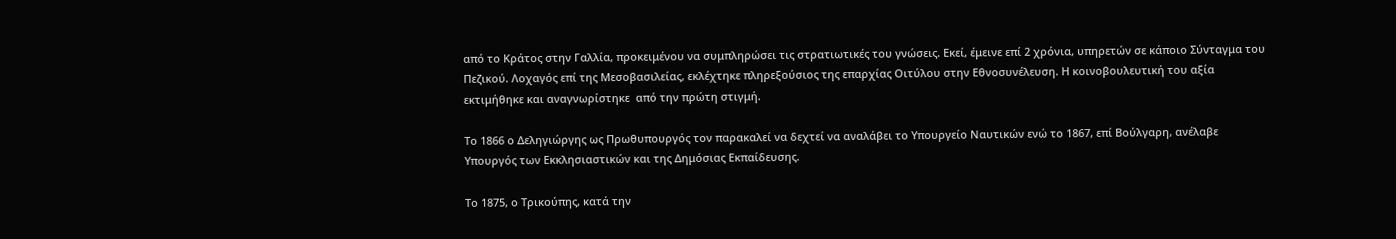από το Κράτος στην Γαλλία, προκειμένου να συμπληρώσει τις στρατιωτικές του γνώσεις. Εκεί, έμεινε επί 2 χρόνια, υπηρετών σε κάποιο Σύνταγμα του Πεζικού. Λοχαγός επί της Μεσοβασιλείας, εκλέχτηκε πληρεξούσιος της επαρχίας Οιτύλου στην Εθνοσυνέλευση. Η κοινοβουλευτική του αξία εκτιμήθηκε και αναγνωρίστηκε  από την πρώτη στιγμή.

Το 1866 ο Δεληγιώργης ως Πρωθυπουργός τον παρακαλεί να δεχτεί να αναλάβει το Υπουργείο Ναυτικών ενώ το 1867, επί Βούλγαρη, ανέλαβε Υπουργός των Εκκλησιαστικών και της Δημόσιας Εκπαίδευσης.

Το 1875, ο Τρικούπης, κατά την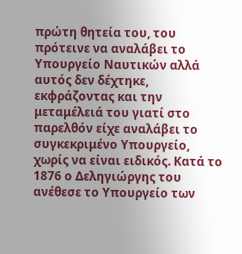πρώτη θητεία του, του πρότεινε να αναλάβει το Υπουργείο Ναυτικών αλλά αυτός δεν δέχτηκε, εκφράζοντας και την μεταμέλειά του γιατί στο παρελθόν είχε αναλάβει το συγκεκριμένο Υπουργείο, χωρίς να είναι ειδικός. Κατά το 1876 ο Δεληγιώργης του ανέθεσε το Υπουργείο των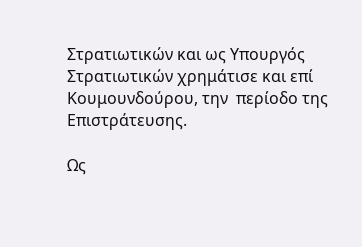Στρατιωτικών και ως Υπουργός Στρατιωτικών χρημάτισε και επί Κουμουνδούρου, την  περίοδο της Επιστράτευσης.

Ως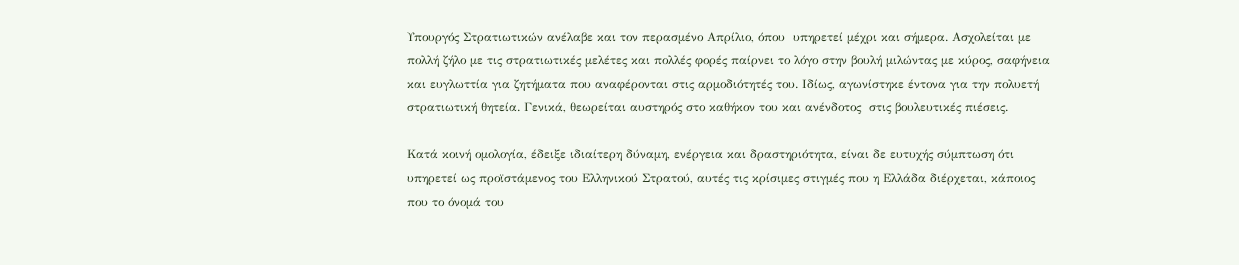Υπουργός Στρατιωτικών ανέλαβε και τον περασμένο Απρίλιο, όπου  υπηρετεί μέχρι και σήμερα. Ασχολείται με πολλή ζήλο με τις στρατιωτικές μελέτες και πολλές φορές παίρνει το λόγο στην βουλή μιλώντας με κύρος, σαφήνεια και ευγλωττία για ζητήματα που αναφέρονται στις αρμοδιότητές του. Ιδίως, αγωνίστηκε έντονα για την πολυετή στρατιωτική θητεία. Γενικά, θεωρείται αυστηρός στο καθήκον του και ανένδοτος  στις βουλευτικές πιέσεις.

Κατά κοινή ομολογία, έδειξε ιδιαίτερη δύναμη, ενέργεια και δραστηριότητα, είναι δε ευτυχής σύμπτωση ότι υπηρετεί ως προϊστάμενος του Ελληνικού Στρατού, αυτές τις κρίσιμες στιγμές που η Ελλάδα διέρχεται, κάποιος που το όνομά του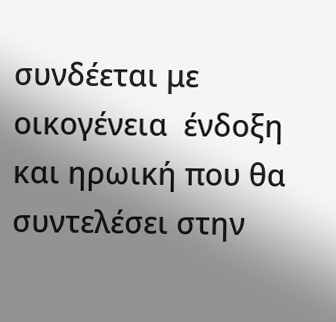συνδέεται με οικογένεια  ένδοξη και ηρωική που θα συντελέσει στην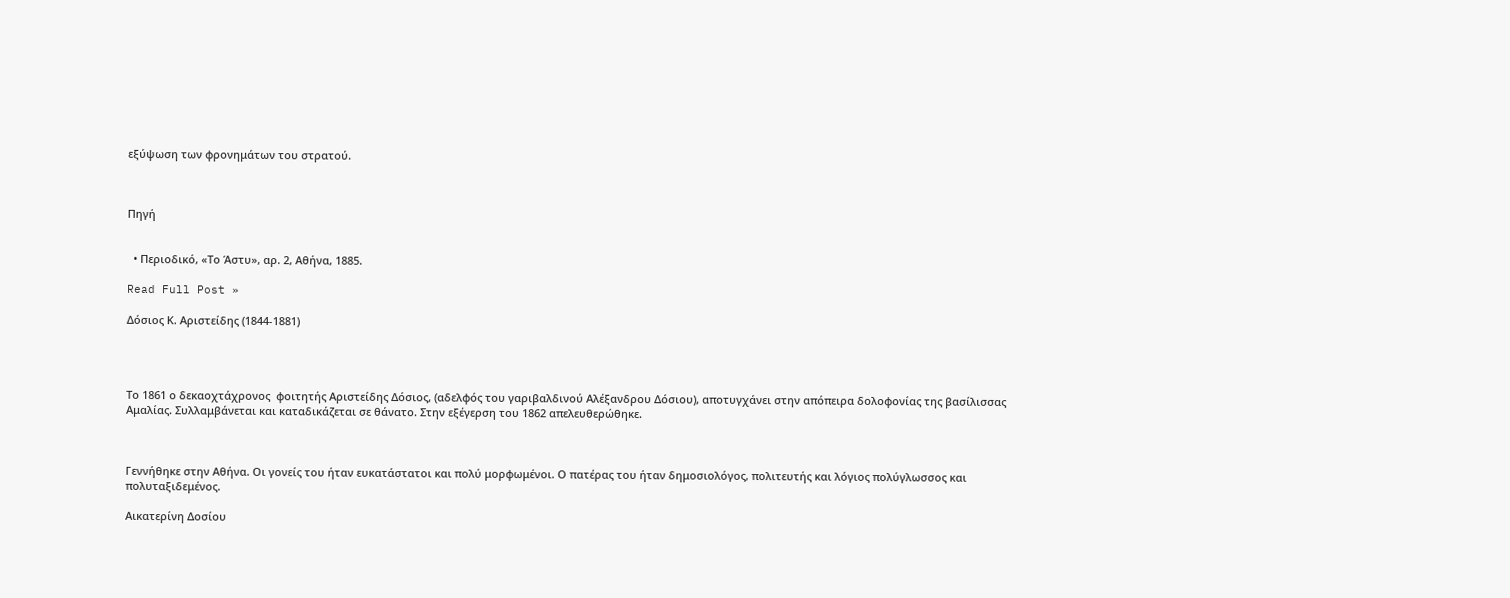εξύψωση των φρονημάτων του στρατού.



Πηγή


  • Περιοδικό, «Το Άστυ», αρ. 2, Αθήνα, 1885.

Read Full Post »

Δόσιος Κ. Αριστείδης (1844-1881)




Το 1861 ο δεκαοχτάχρονος  φοιτητής Αριστείδης Δόσιος, (αδελφός του γαριβαλδινού Aλέξανδρου Δόσιου), αποτυγχάνει στην απόπειρα δολοφονίας της βασίλισσας Αμαλίας. Συλλαμβάνεται και καταδικάζεται σε θάνατο. Στην εξέγερση του 1862 απελευθερώθηκε.



Γεννήθηκε στην Αθήνα. Οι γονείς του ήταν ευκατάστατοι και πολύ μορφωμένοι. Ο πατέρας του ήταν δημοσιολόγος, πολιτευτής και λόγιος πολύγλωσσος και πολυταξιδεμένος.

Αικατερίνη Δοσίου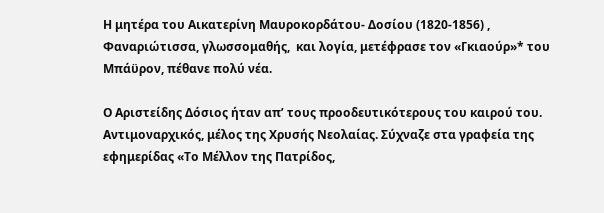Η μητέρα του Αικατερίνη Μαυροκορδάτου- Δοσίου (1820-1856) , Φαναριώτισσα, γλωσσομαθής,  και λογία, μετέφρασε τον «Γκιαούρ»* του Μπάϋρον, πέθανε πολύ νέα.

Ο Αριστείδης Δόσιος ήταν απ’ τους προοδευτικότερους του καιρού του. Αντιμοναρχικός, μέλος της Χρυσής Νεολαίας. Σύχναζε στα γραφεία της εφημερίδας «Το Μέλλον της Πατρίδος,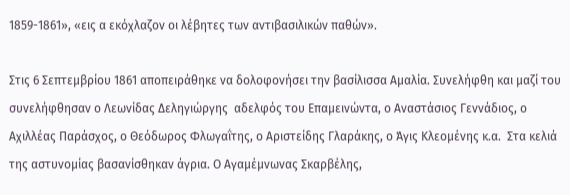1859-1861», «εις α εκόχλαζον οι λέβητες των αντιβασιλικών παθών».

Στις 6 Σεπτεμβρίου 1861 αποπειράθηκε να δολοφονήσει την βασίλισσα Αμαλία. Συνελήφθη και μαζί του συνελήφθησαν ο Λεωνίδας Δεληγιώργης  αδελφός του Επαμεινώντα, ο Αναστάσιος Γεννάδιος, ο Αχιλλέας Παράσχος, ο Θεόδωρος Φλωγαΐτης, ο Αριστείδης Γλαράκης, ο Άγις Κλεομένης κ.α.  Στα κελιά της αστυνομίας βασανίσθηκαν άγρια. Ο Aγαμέμνωνας Σκαρβέλης,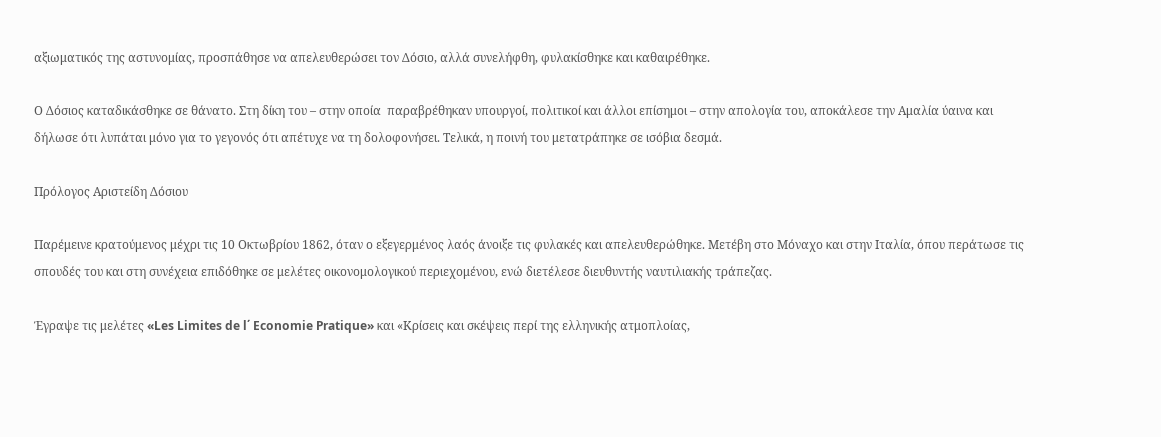αξιωματικός της αστυνομίας, προσπάθησε να απελευθερώσει τον Δόσιο, αλλά συνελήφθη, φυλακίσθηκε και καθαιρέθηκε.

Ο Δόσιος καταδικάσθηκε σε θάνατο. Στη δίκη του – στην οποία  παραβρέθηκαν υπουργοί, πολιτικοί και άλλοι επίσημοι – στην απολογία του, αποκάλεσε την Αμαλία ύαινα και δήλωσε ότι λυπάται μόνο για το γεγονός ότι απέτυχε να τη δολοφονήσει. Τελικά, η ποινή του μετατράπηκε σε ισόβια δεσμά.

Πρόλογος Αριστείδη Δόσιου

Παρέμεινε κρατούμενος μέχρι τις 10 Οκτωβρίου 1862, όταν ο εξεγερμένος λαός άνοιξε τις φυλακές και απελευθερώθηκε. Μετέβη στο Μόναχο και στην Ιταλία, όπου περάτωσε τις σπουδές του και στη συνέχεια επιδόθηκε σε μελέτες οικονομολογικού περιεχομένου, ενώ διετέλεσε διευθυντής ναυτιλιακής τράπεζας.

Έγραψε τις μελέτες «Les Limites de l΄ Economie Pratique» και «Κρίσεις και σκέψεις περί της ελληνικής ατμοπλοίας,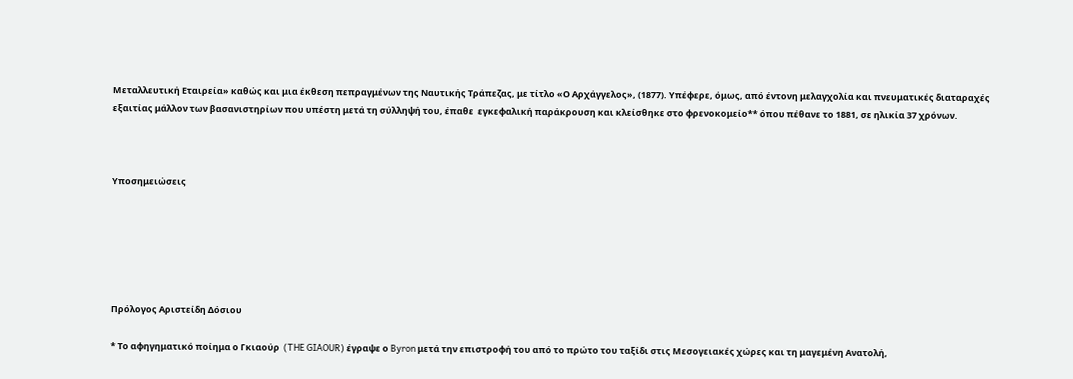Μεταλλευτική Εταιρεία» καθώς και μια έκθεση πεπραγμένων της Ναυτικής Τράπεζας, με τίτλο «Ο Αρχάγγελος», (1877). Υπέφερε, όμως, από έντονη μελαγχολία και πνευματικές διαταραχές εξαιτίας μάλλον των βασανιστηρίων που υπέστη μετά τη σύλληψή του, έπαθε  εγκεφαλική παράκρουση και κλείσθηκε στο φρενοκομείο** όπου πέθανε το 1881, σε ηλικία 37 χρόνων.



Υποσημειώσεις






Πρόλογος Αριστείδη Δόσιου

* Το αφηγηματικό ποίημα ο Γκιαούρ  (THE GIAOUR) έγραψε ο Byron μετά την επιστροφή του από το πρώτο του ταξίδι στις Μεσογειακές χώρες και τη μαγεμένη Ανατολή,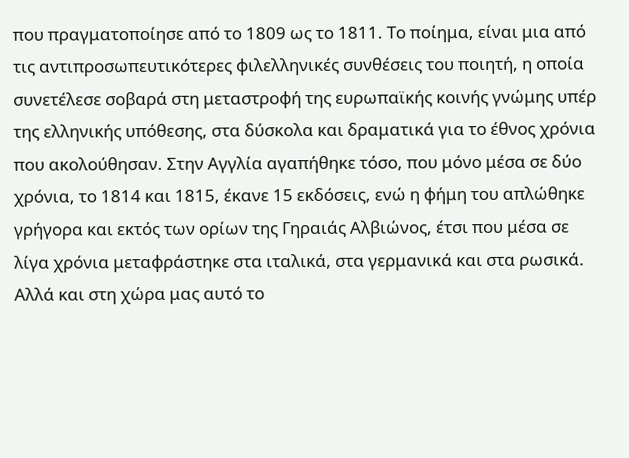που πραγματοποίησε από το 1809 ως το 1811. Το ποίημα, είναι μια από τις αντιπροσωπευτικότερες φιλελληνικές συνθέσεις του ποιητή, η οποία συνετέλεσε σοβαρά στη μεταστροφή της ευρωπαϊκής κοινής γνώμης υπέρ της ελληνικής υπόθεσης, στα δύσκολα και δραματικά για το έθνος χρόνια που ακολούθησαν. Στην Αγγλία αγαπήθηκε τόσο, που μόνο μέσα σε δύο χρόνια, το 1814 και 1815, έκανε 15 εκδόσεις, ενώ η φήμη του απλώθηκε γρήγορα και εκτός των ορίων της Γηραιάς Αλβιώνος, έτσι που μέσα σε λίγα χρόνια μεταφράστηκε στα ιταλικά, στα γερμανικά και στα ρωσικά. Αλλά και στη χώρα μας αυτό το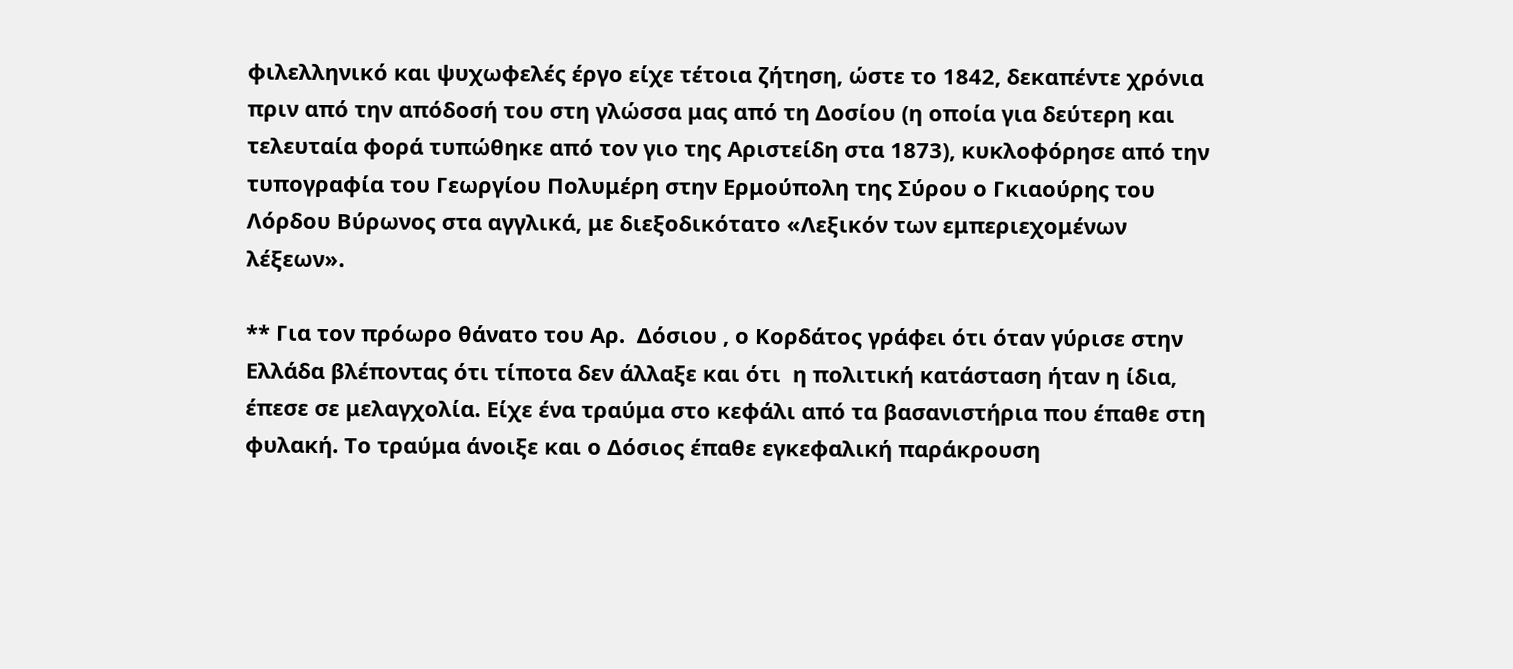φιλελληνικό και ψυχωφελές έργο είχε τέτοια ζήτηση, ώστε το 1842, δεκαπέντε χρόνια πριν από την απόδοσή του στη γλώσσα μας από τη Δοσίου (η οποία για δεύτερη και τελευταία φορά τυπώθηκε από τον γιο της Αριστείδη στα 1873), κυκλοφόρησε από την τυπογραφία του Γεωργίου Πολυμέρη στην Ερμούπολη της Σύρου ο Γκιαούρης του Λόρδου Βύρωνος στα αγγλικά, με διεξοδικότατο «Λεξικόν των εμπεριεχομένων λέξεων».

** Για τον πρόωρο θάνατο του Αρ.  Δόσιου , ο Κορδάτος γράφει ότι όταν γύρισε στην Ελλάδα βλέποντας ότι τίποτα δεν άλλαξε και ότι  η πολιτική κατάσταση ήταν η ίδια, έπεσε σε μελαγχολία. Είχε ένα τραύμα στο κεφάλι από τα βασανιστήρια που έπαθε στη φυλακή. Το τραύμα άνοιξε και ο Δόσιος έπαθε εγκεφαλική παράκρουση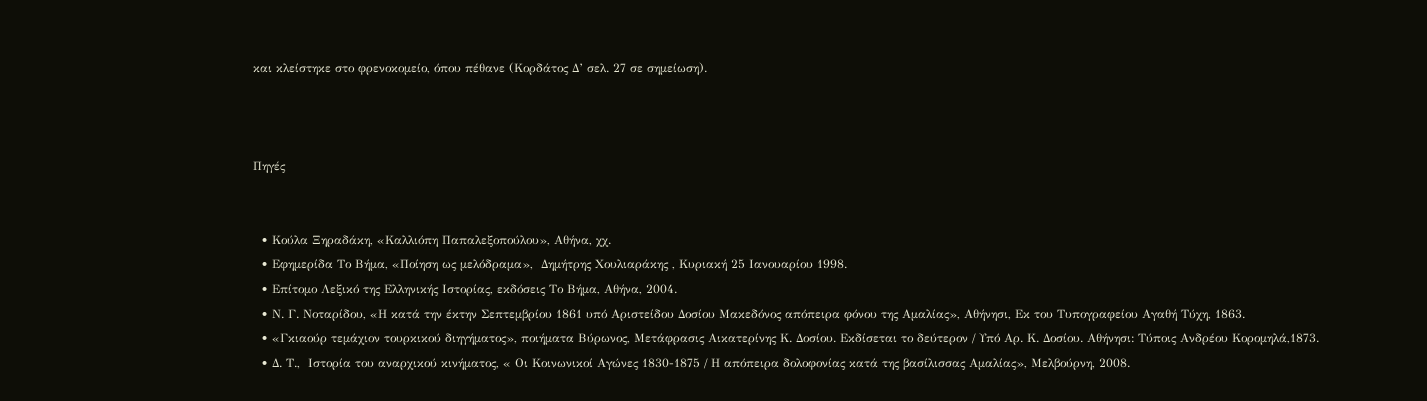και κλείστηκε στο φρενοκομείο, όπου πέθανε (Κορδάτος Δ’ σελ. 27 σε σημείωση).



Πηγές


  • Κούλα Ξηραδάκη, «Καλλιόπη Παπαλεξοπούλου», Αθήνα, χχ.
  • Εφημερίδα Το Βήμα, «Ποίηση ως μελόδραμα»,  Δημήτρης Χουλιαράκης , Κυριακή 25 Ιανουαρίου 1998.
  • Επίτομο Λεξικό της Ελληνικής Ιστορίας, εκδόσεις Το Βήμα, Αθήνα, 2004.
  • Ν. Γ. Νοταρίδου, «Η κατά την έκτην Σεπτεμβρίου 1861 υπό Αριστείδου Δοσίου Μακεδόνος απόπειρα φόνου της Αμαλίας», Αθήνησι, Εκ του Τυπογραφείου Αγαθή Τύχη, 1863.
  • «Γκιαούρ τεμάχιον τουρκικού διηγήματος», ποιήματα Βύρωνος, Μετάφρασις Αικατερίνης Κ. Δοσίου. Εκδίσεται το δεύτερον / Υπό Αρ. Κ. Δοσίου. Αθήνησι: Τύποις Ανδρέου Κορομηλά,1873.
  • Δ. Τ.,  Ιστορία του αναρχικού κινήματος, « Οι Κοινωνικοί Αγώνες 1830-1875 / Η απόπειρα δολοφονίας κατά της βασίλισσας Αμαλίας», Μελβούρνη, 2008.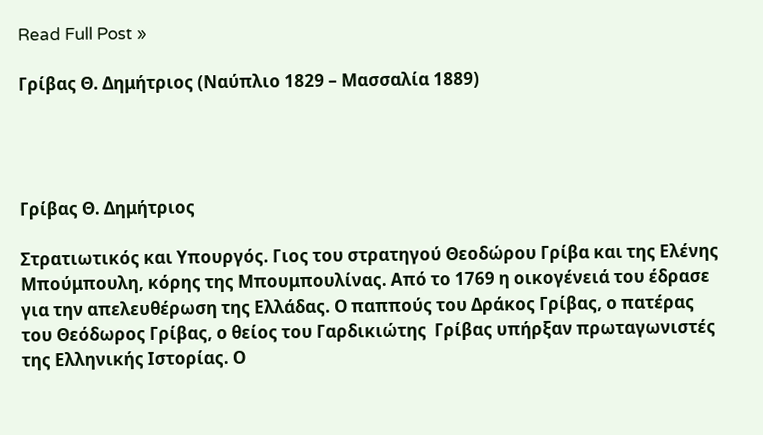Read Full Post »

Γρίβας Θ. Δημήτριος (Ναύπλιο 1829 – Μασσαλία 1889)




Γρίβας Θ. Δημήτριος

Στρατιωτικός και Υπουργός. Γιος του στρατηγού Θεοδώρου Γρίβα και της Ελένης Μπούμπουλη, κόρης της Μπουμπουλίνας. Από το 1769 η οικογένειά του έδρασε για την απελευθέρωση της Ελλάδας. Ο παππούς του Δράκος Γρίβας, ο πατέρας του Θεόδωρος Γρίβας, ο θείος του Γαρδικιώτης  Γρίβας υπήρξαν πρωταγωνιστές της Ελληνικής Ιστορίας. Ο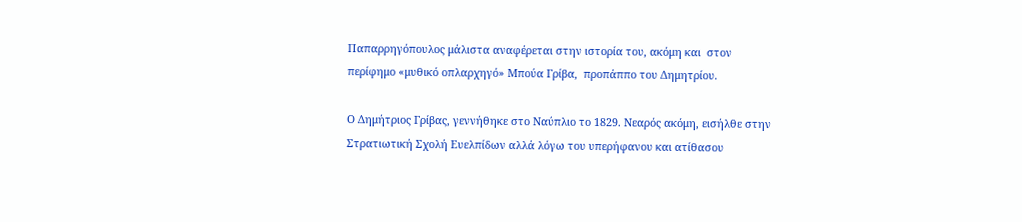Παπαρρηγόπουλος μάλιστα αναφέρεται στην ιστορία του, ακόμη και  στον περίφημο «μυθικό οπλαρχηγό» Μπούα Γρίβα,  προπάππο του Δημητρίου.

Ο Δημήτριος Γρίβας, γεννήθηκε στο Ναύπλιο το 1829. Νεαρός ακόμη, εισήλθε στην Στρατιωτική Σχολή Ευελπίδων αλλά λόγω του υπερήφανου και ατίθασου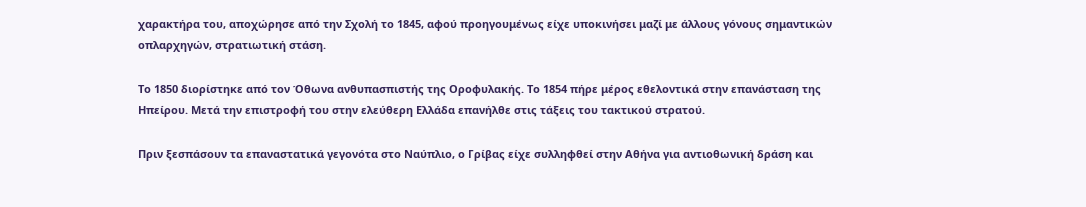χαρακτήρα του, αποχώρησε από την Σχολή το 1845, αφού προηγουμένως είχε υποκινήσει μαζί με άλλους γόνους σημαντικών οπλαρχηγών, στρατιωτική στάση.

Το 1850 διορίστηκε από τον Όθωνα ανθυπασπιστής της Οροφυλακής. Το 1854 πήρε μέρος εθελοντικά στην επανάσταση της Ηπείρου. Μετά την επιστροφή του στην ελεύθερη Ελλάδα επανήλθε στις τάξεις του τακτικού στρατού.

Πριν ξεσπάσουν τα επαναστατικά γεγονότα στο Ναύπλιο, ο Γρίβας είχε συλληφθεί στην Αθήνα για αντιοθωνική δράση και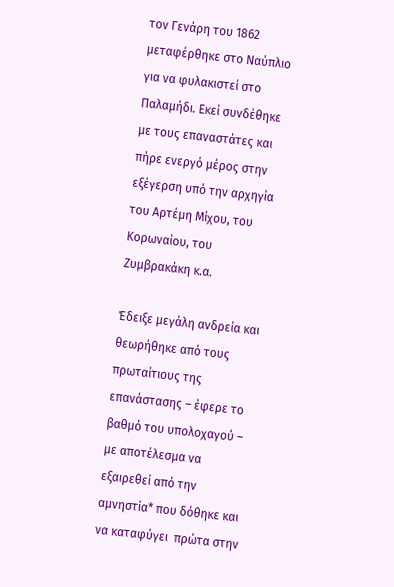τον Γενάρη του 1862 μεταφέρθηκε στο Ναύπλιο για να φυλακιστεί στο Παλαμήδι. Εκεί συνδέθηκε με τους επαναστάτες και πήρε ενεργό μέρος στην εξέγερση υπό την αρχηγία του Αρτέμη Μίχου, του Κορωναίου, του Ζυμβρακάκη κ.α.

Έδειξε μεγάλη ανδρεία και θεωρήθηκε από τους πρωταίτιους της επανάστασης – έφερε το βαθμό του υπολοχαγού – με αποτέλεσμα να  εξαιρεθεί από την αμνηστία* που δόθηκε και να καταφύγει  πρώτα στην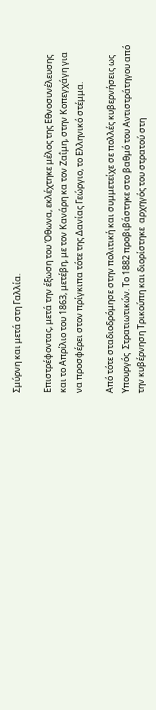Σμύρνη και μετά στη Γαλλία.

Επιστρέφοντας, μετά την έξωση του Όθωνα, εκλέχτηκε μέλος της Εθνοσυνέλευσης και το Απρίλιο του 1863, μετέβη, με τον Κανάρη κα τον Ζαΐμη, στην Κοπεγχάγη για να προσφέρει στον πρίγκιπα τότε της Δανίας Γεώργιο, το Ελληνικό στέμμα.

Από τότε σταδιοδρόμησε στην πολιτική και συμμετείχε σε πολλές κυβερνήσεις ως Υπουργός  Στρατιωτικών. Το 1882 προβιβάστηκε στο βαθμό του Αντιστράτηγου από την κυβέρνηση Τρικούπη και διορίστηκε  αρχηγός του στρατού στη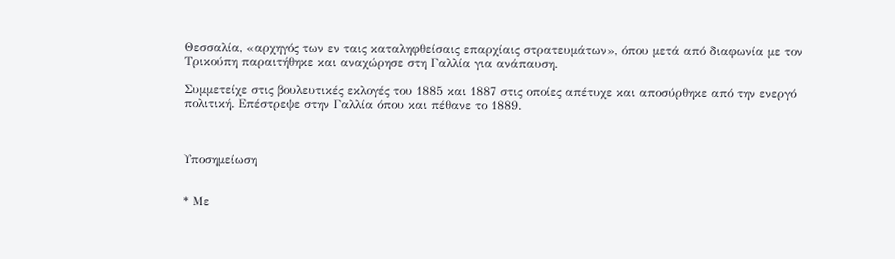Θεσσαλία, «αρχηγός των εν ταις καταληφθείσαις επαρχίαις στρατευμάτων», όπου μετά από διαφωνία με τον Τρικούπη παραιτήθηκε και αναχώρησε στη Γαλλία για ανάπαυση.

Συμμετείχε στις βουλευτικές εκλογές του 1885 και 1887 στις οποίες απέτυχε και αποσύρθηκε από την ενεργό  πολιτική. Επέστρεψε στην Γαλλία όπου και πέθανε το 1889.



Υποσημείωση


* Με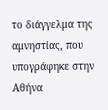το διάγγελμα της αμνηστίας, που υπογράφηκε στην Αθήνα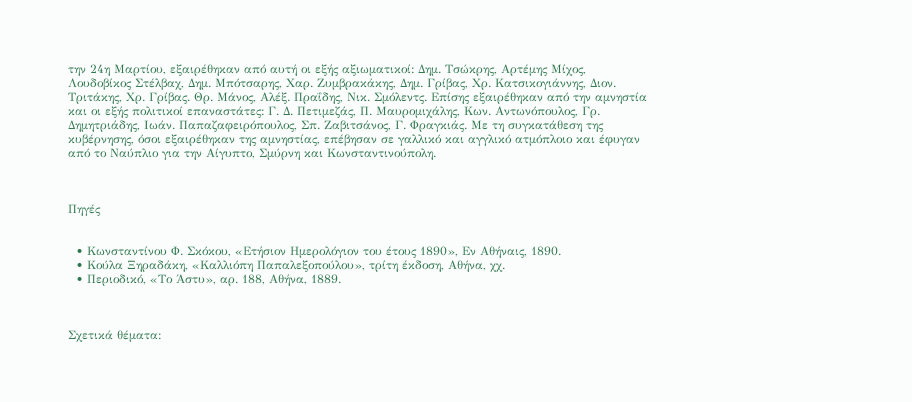την 24η Μαρτίου, εξαιρέθηκαν από αυτή οι εξής αξιωματικοί: Δημ. Τσώκρης, Αρτέμης Μίχος, Λουδοβίκος Στέλβαχ, Δημ. Μπότσαρης, Χαρ. Ζυμβρακάκης, Δημ. Γρίβας, Χρ. Κατσικογιάννης, Διον. Τριτάκης, Χρ. Γρίβας. Θρ. Μάνος, Αλέξ. Πραΐδης, Νικ. Σμόλεντς. Επίσης εξαιρέθηκαν από την αμνηστία και οι εξής πολιτικοί επαναστάτες: Γ. Δ. Πετιμεζάς, Π. Μαυρομιχάλης, Κων. Αντωνόπουλος, Γρ. Δημητριάδης, Ιωάν. Παπαζαφειρόπουλος, Σπ. Ζαβιτσάνος, Γ. Φραγκιάς. Με τη συγκατάθεση της κυβέρνησης, όσοι εξαιρέθηκαν της αμνηστίας, επέβησαν σε γαλλικό και αγγλικό ατμόπλοιο και έφυγαν από το Ναύπλιο για την Αίγυπτο, Σμύρνη και Κωνσταντινούπολη.



Πηγές


  • Κωνσταντίνου Φ. Σκόκου, «Ετήσιον Ημερολόγιον του έτους 1890», Εν Αθήναις, 1890.
  • Κούλα Ξηραδάκη, «Καλλιόπη Παπαλεξοπούλου», τρίτη έκδοση, Αθήνα, χχ.
  • Περιοδικό, «Το Άστυ», αρ. 188, Αθήνα, 1889.



Σχετικά θέματα: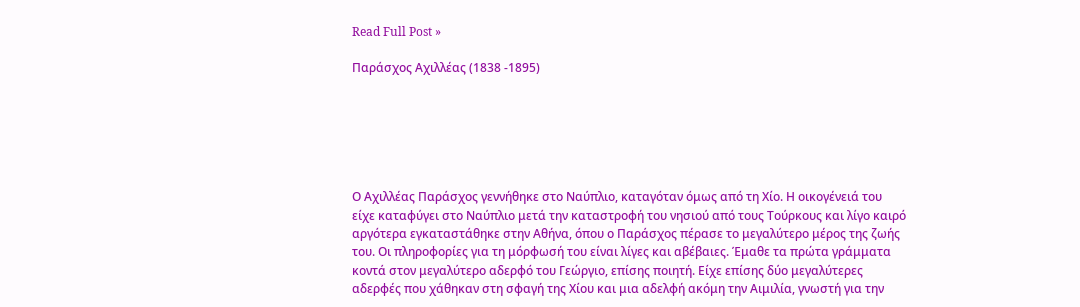Read Full Post »

Παράσχος Αχιλλέας (1838 -1895)






Ο Αχιλλέας Παράσχος γεννήθηκε στο Ναύπλιο, καταγόταν όμως από τη Χίο. Η οικογένειά του είχε καταφύγει στο Ναύπλιο μετά την καταστροφή του νησιού από τους Τούρκους και λίγο καιρό αργότερα εγκαταστάθηκε στην Αθήνα, όπου ο Παράσχος πέρασε το μεγαλύτερο μέρος της ζωής του. Οι πληροφορίες για τη μόρφωσή του είναι λίγες και αβέβαιες. Έμαθε τα πρώτα γράμματα κοντά στον μεγαλύτερο αδερφό του Γεώργιο, επίσης ποιητή. Είχε επίσης δύο μεγαλύτερες αδερφές που χάθηκαν στη σφαγή της Χίου και μια αδελφή ακόμη την Αιμιλία, γνωστή για την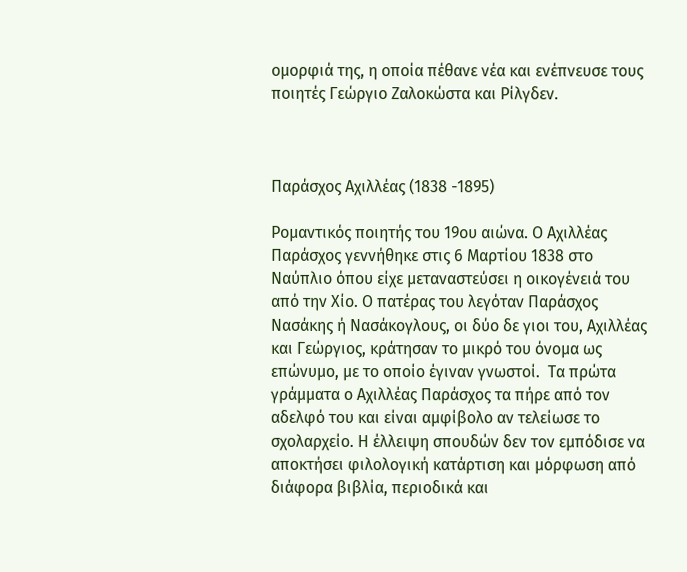ομορφιά της, η οποία πέθανε νέα και ενέπνευσε τους ποιητές Γεώργιο Ζαλοκώστα και Ρίλγδεν.



Παράσχος Αχιλλέας (1838 -1895)

Ρομαντικός ποιητής του 19ου αιώνα. Ο Αχιλλέας Παράσχος γεννήθηκε στις 6 Μαρτίου 1838 στο Ναύπλιο όπου είχε μεταναστεύσει η οικογένειά του από την Χίο. Ο πατέρας του λεγόταν Παράσχος Νασάκης ή Νασάκογλους, οι δύο δε γιοι του, Αχιλλέας και Γεώργιος, κράτησαν το μικρό του όνομα ως επώνυμο, με το οποίο έγιναν γνωστοί.  Τα πρώτα γράμματα ο Αχιλλέας Παράσχος τα πήρε από τον αδελφό του και είναι αμφίβολο αν τελείωσε το σχολαρχείο. Η έλλειψη σπουδών δεν τον εμπόδισε να αποκτήσει φιλολογική κατάρτιση και μόρφωση από διάφορα βιβλία, περιοδικά και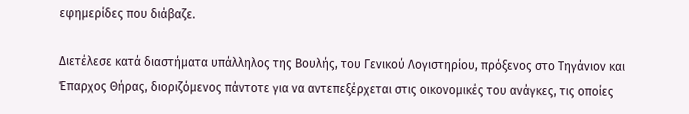εφημερίδες που διάβαζε.

Διετέλεσε κατά διαστήματα υπάλληλος της Βουλής, του Γενικού Λογιστηρίου, πρόξενος στο Τηγάνιον και Έπαρχος Θήρας, διοριζόμενος πάντοτε για να αντεπεξέρχεται στις οικονομικές του ανάγκες, τις οποίες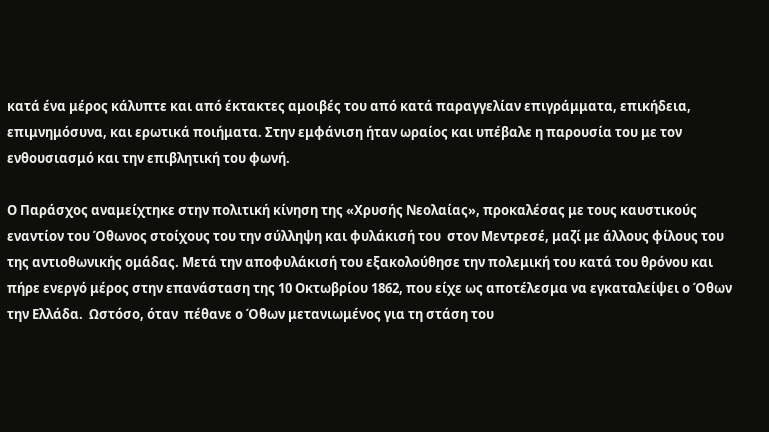κατά ένα μέρος κάλυπτε και από έκτακτες αμοιβές του από κατά παραγγελίαν επιγράμματα, επικήδεια, επιμνημόσυνα, και ερωτικά ποιήματα. Στην εμφάνιση ήταν ωραίος και υπέβαλε η παρουσία του με τον ενθουσιασμό και την επιβλητική του φωνή.

Ο Παράσχος αναμείχτηκε στην πολιτική κίνηση της «Χρυσής Νεολαίας», προκαλέσας με τους καυστικούς εναντίον του Όθωνος στοίχους του την σύλληψη και φυλάκισή του  στον Μεντρεσέ, μαζί με άλλους φίλους του της αντιοθωνικής ομάδας. Μετά την αποφυλάκισή του εξακολούθησε την πολεμική του κατά του θρόνου και πήρε ενεργό μέρος στην επανάσταση της 10 Οκτωβρίου 1862, που είχε ως αποτέλεσμα να εγκαταλείψει ο Όθων την Ελλάδα.  Ωστόσο, όταν  πέθανε ο Όθων μετανιωμένος για τη στάση του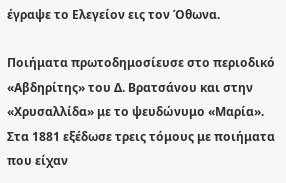έγραψε το Ελεγείον εις τον Όθωνα.

Ποιήματα πρωτοδημοσίευσε στο περιοδικό «Αβδηρίτης» του Δ. Βρατσάνου και στην «Χρυσαλλίδα» με το ψευδώνυμο «Μαρία». Στα 1881 εξέδωσε τρεις τόμους με ποιήματα που είχαν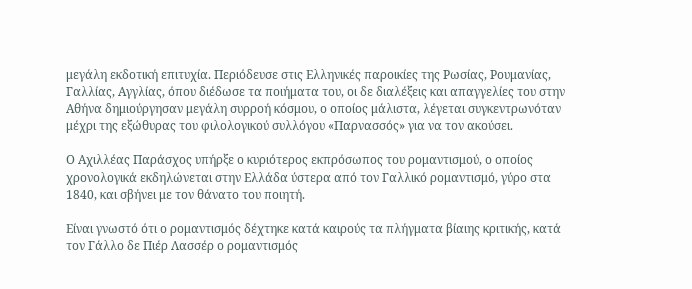μεγάλη εκδοτική επιτυχία. Περιόδευσε στις Ελληνικές παροικίες της Ρωσίας, Ρουμανίας, Γαλλίας, Αγγλίας, όπου διέδωσε τα ποιήματα του, οι δε διαλέξεις και απαγγελίες του στην Αθήνα δημιούργησαν μεγάλη συρροή κόσμου, ο οποίος μάλιστα, λέγεται συγκεντρωνόταν μέχρι της εξώθυρας του φιλολογικού συλλόγου «Παρνασσός» για να τον ακούσει.

Ο Αχιλλέας Παράσχος υπήρξε ο κυριότερος εκπρόσωπος του ρομαντισμού, ο οποίος χρονολογικά εκδηλώνεται στην Ελλάδα ύστερα από τον Γαλλικό ρομαντισμό, γύρο στα 1840, και σβήνει με τον θάνατο του ποιητή.

Είναι γνωστό ότι ο ρομαντισμός δέχτηκε κατά καιρούς τα πλήγματα βίαιης κριτικής, κατά τον Γάλλο δε Πιέρ Λασσέρ ο ρομαντισμός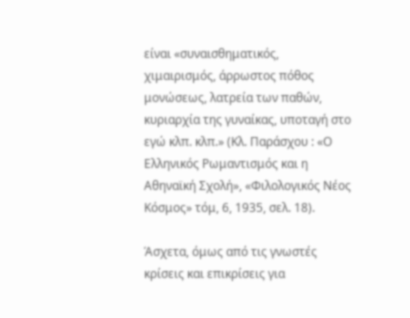είναι «συναισθηματικός, χιμαιρισμός, άρρωστος πόθος μονώσεως, λατρεία των παθών, κυριαρχία της γυναίκας, υποταγή στο εγώ κλπ. κλπ.» (Κλ. Παράσχου : «Ο Ελληνικός Ρωμαντισμός και η Αθηναϊκή Σχολή», «Φιλολογικός Νέος Κόσμος» τόμ, 6, 1935, σελ. 18).

Άσχετα, όμως από τις γνωστές κρίσεις και επικρίσεις για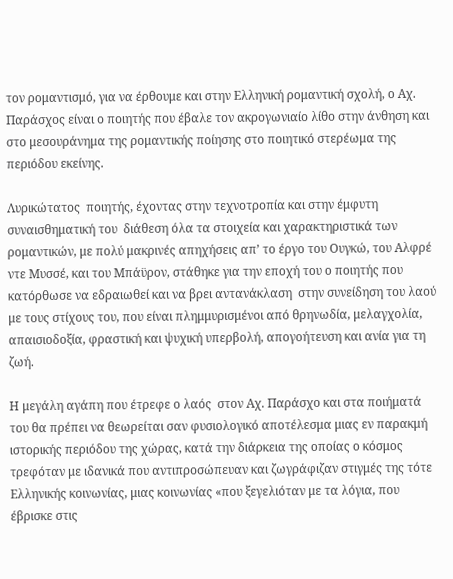τον ρομαντισμό, για να έρθουμε και στην Ελληνική ρομαντική σχολή, ο Αχ. Παράσχος είναι ο ποιητής που έβαλε τον ακρογωνιαίο λίθο στην άνθηση και στο μεσουράνημα της ρομαντικής ποίησης στο ποιητικό στερέωμα της περιόδου εκείνης.

Λυρικώτατος  ποιητής, έχοντας στην τεχνοτροπία και στην έμφυτη  συναισθηματική του  διάθεση όλα τα στοιχεία και χαρακτηριστικά των ρομαντικών, με πολύ μακρινές απηχήσεις απ’ το έργο του Ουγκώ, του Αλφρέ ντε Μυσσέ, και του Μπάϋρον, στάθηκε για την εποχή του ο ποιητής που κατόρθωσε να εδραιωθεί και να βρει αντανάκλαση  στην συνείδηση του λαού με τους στίχους του, που είναι πλημμυρισμένοι από θρηνωδία, μελαγχολία, απαισιοδοξία, φραστική και ψυχική υπερβολή, απογοήτευση και ανία για τη ζωή.

Η μεγάλη αγάπη που έτρεφε ο λαός  στον Αχ. Παράσχο και στα ποιήματά του θα πρέπει να θεωρείται σαν φυσιολογικό αποτέλεσμα μιας εν παρακμή ιστορικής περιόδου της χώρας, κατά την διάρκεια της οποίας ο κόσμος τρεφόταν με ιδανικά που αντιπροσώπευαν και ζωγράφιζαν στιγμές της τότε Ελληνικής κοινωνίας, μιας κοινωνίας «που ξεγελιόταν με τα λόγια, που έβρισκε στις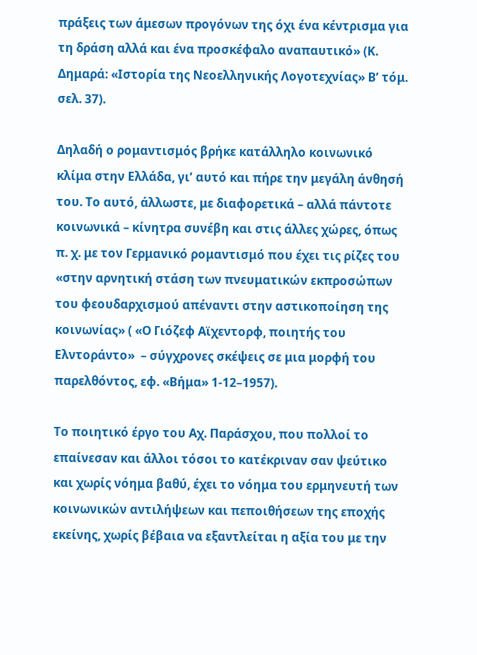πράξεις των άμεσων προγόνων της όχι ένα κέντρισμα για τη δράση αλλά και ένα προσκέφαλο αναπαυτικό» (Κ. Δημαρά: «Ιστορία της Νεοελληνικής Λογοτεχνίας» Β’ τόμ. σελ. 37).

Δηλαδή ο ρομαντισμός βρήκε κατάλληλο κοινωνικό κλίμα στην Ελλάδα, γι’ αυτό και πήρε την μεγάλη άνθησή του. Το αυτό, άλλωστε, με διαφορετικά – αλλά πάντοτε κοινωνικά – κίνητρα συνέβη και στις άλλες χώρες, όπως π. χ. με τον Γερμανικό ρομαντισμό που έχει τις ρίζες του «στην αρνητική στάση των πνευματικών εκπροσώπων του φεουδαρχισμού απέναντι στην αστικοποίηση της κοινωνίας» ( «Ο Γιόζεφ Αϊχεντορφ, ποιητής του Ελντοράντο»  – σύγχρονες σκέψεις σε μια μορφή του παρελθόντος, εφ. «Βήμα» 1-12–1957).

Το ποιητικό έργο του Αχ. Παράσχου, που πολλοί το επαίνεσαν και άλλοι τόσοι το κατέκριναν σαν ψεύτικο και χωρίς νόημα βαθύ, έχει το νόημα του ερμηνευτή των κοινωνικών αντιλήψεων και πεποιθήσεων της εποχής εκείνης, χωρίς βέβαια να εξαντλείται η αξία του με την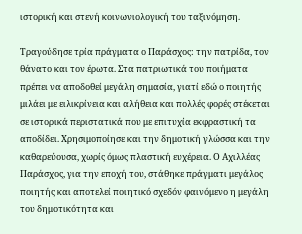ιστορική και στενή κοινωνιολογική του ταξινόμηση.

Τραγούδησε τρία πράγματα ο Παράσχος: την πατρίδα, τον θάνατο και τον έρωτα. Στα πατριωτικά του ποιήματα πρέπει να αποδοθεί μεγάλη σημασία, γιατί εδώ ο ποιητής μιλάει με ειλικρίνεια και αλήθεια και πολλές φορές στέκεται σε ιστορικά περιστατικά που με επιτυχία εκφραστική τα αποδίδει. Χρησιμοποίησε και την δημοτική γλώσσα και την καθαρεύουσα, χωρίς όμως πλαστική ευχέρεια. Ο Αχιλλέας Παράσχος, για την εποχή του, στάθηκε πράγματι μεγάλος ποιητής και αποτελεί ποιητικό σχεδόν φαινόμενο η μεγάλη του δημοτικότητα και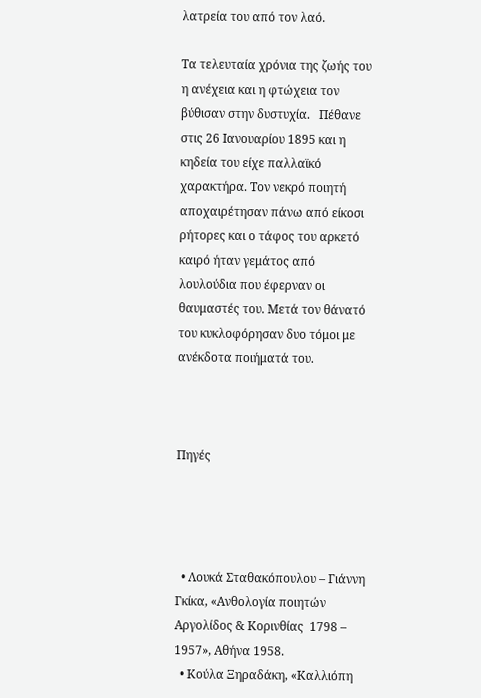λατρεία του από τον λαό.

Τα τελευταία χρόνια της ζωής του η ανέχεια και η φτώχεια τον βύθισαν στην δυστυχία.   Πέθανε στις 26 Ιανουαρίου 1895 και η κηδεία του είχε παλλαϊκό χαρακτήρα. Τον νεκρό ποιητή αποχαιρέτησαν πάνω από είκοσι ρήτορες και ο τάφος του αρκετό καιρό ήταν γεμάτος από λουλούδια που έφερναν οι θαυμαστές του. Μετά τον θάνατό του κυκλοφόρησαν δυο τόμοι με ανέκδοτα ποιήματά του.



Πηγές




  • Λουκά Σταθακόπουλου – Γιάννη Γκίκα, «Ανθολογία ποιητών Αργολίδος & Κορινθίας  1798 – 1957», Αθήνα 1958.
  • Κούλα Ξηραδάκη, «Καλλιόπη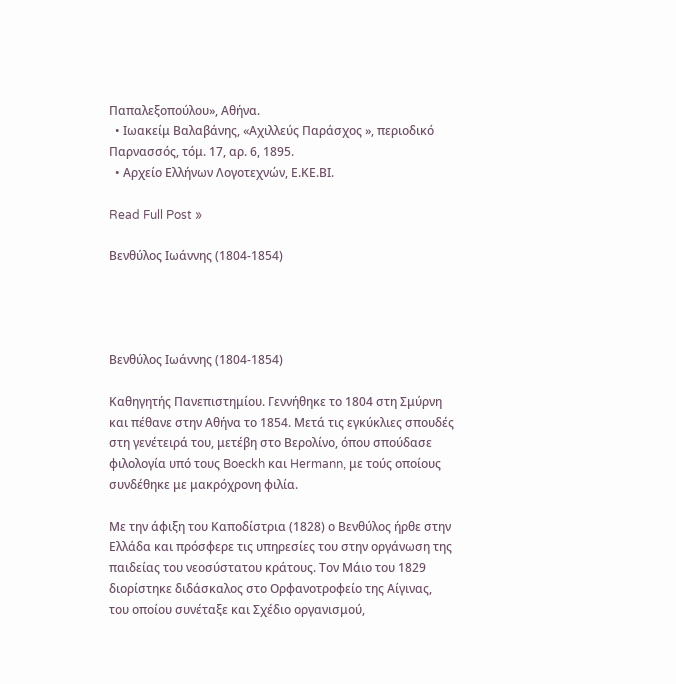Παπαλεξοπούλου», Αθήνα.
  • Ιωακείμ Βαλαβάνης, «Αχιλλεύς Παράσχος », περιοδικό Παρνασσός, τόμ. 17, αρ. 6, 1895.
  • Αρχείο Ελλήνων Λογοτεχνών, Ε.ΚΕ.ΒΙ.

Read Full Post »

Βενθύλος Ιωάννης (1804-1854)




Βενθύλος Ιωάννης (1804-1854)

Καθηγητής Πανεπιστημίου. Γεννήθηκε το 1804 στη Σμύρνη και πέθανε στην Αθήνα το 1854. Μετά τις εγκύκλιες σπουδές στη γενέτειρά του, μετέβη στο Βερολίνο, όπου σπούδασε φιλολογία υπό τους Boeckh και Hermann, με τούς οποίους συνδέθηκε με μακρόχρονη φιλία.

Με την άφιξη του Καποδίστρια (1828) ο Βενθύλος ήρθε στην Ελλάδα και πρόσφερε τις υπηρεσίες του στην οργάνωση της παιδείας του νεοσύστατου κράτους. Τον Μάιο του 1829 διορίστηκε διδάσκαλος στο Ορφανοτροφείο της Αίγινας, του οποίου συνέταξε και Σχέδιο οργανισμού,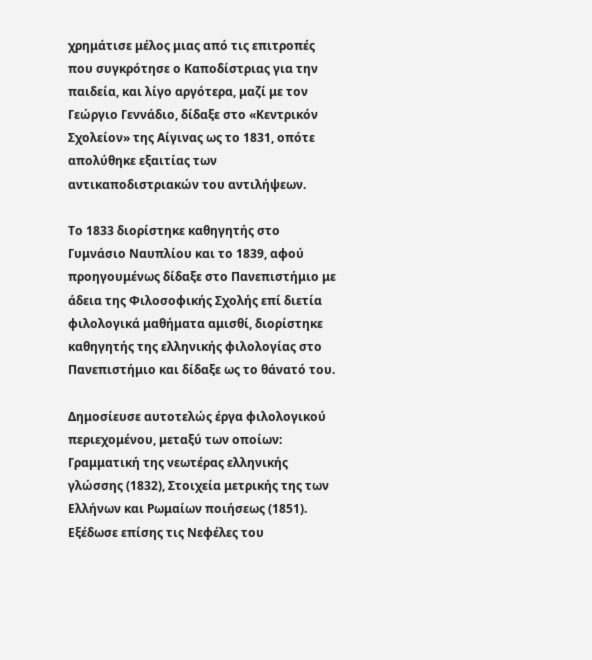χρημάτισε μέλος μιας από τις επιτροπές που συγκρότησε ο Καποδίστριας για την παιδεία, και λίγο αργότερα, μαζί με τον Γεώργιο Γεννάδιο, δίδαξε στο «Κεντρικόν Σχολείον» της Αίγινας ως το 1831, οπότε απολύθηκε εξαιτίας των αντικαποδιστριακών του αντιλήψεων.

Το 1833 διορίστηκε καθηγητής στο Γυμνάσιο Ναυπλίου και το 1839, αφού προηγουμένως δίδαξε στο Πανεπιστήμιο με άδεια της Φιλοσοφικής Σχολής επί διετία φιλολογικά μαθήματα αμισθί, διορίστηκε καθηγητής της ελληνικής φιλολογίας στο Πανεπιστήμιο και δίδαξε ως το θάνατό του.

Δημοσίευσε αυτοτελώς έργα φιλολογικού περιεχομένου, μεταξύ των οποίων: Γραμματική της νεωτέρας ελληνικής γλώσσης (1832), Στοιχεία μετρικής της των Ελλήνων και Ρωμαίων ποιήσεως (1851). Εξέδωσε επίσης τις Νεφέλες του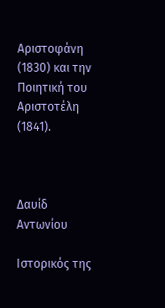Αριστοφάνη (1830) και την Ποιητική του Αριστοτέλη (1841).



Δαυίδ Αντωνίου

Ιστορικός της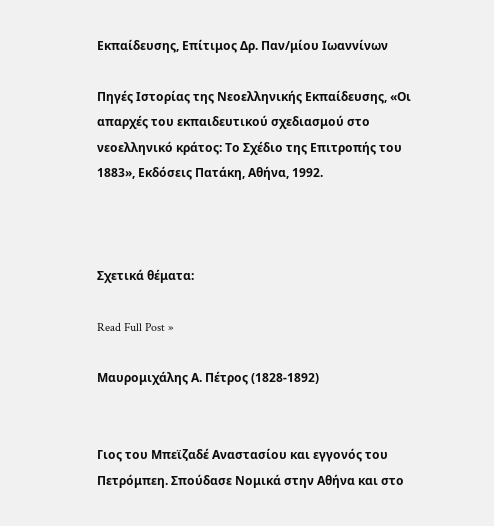Εκπαίδευσης, Επίτιμος Δρ. Παν/μίου Ιωαννίνων

Πηγές Ιστορίας της Νεοελληνικής Εκπαίδευσης, «Οι απαρχές του εκπαιδευτικού σχεδιασμού στο νεοελληνικό κράτος: Το Σχέδιο της Επιτροπής του 1883», Εκδόσεις Πατάκη, Αθήνα, 1992.



Σχετικά θέματα:

Read Full Post »

Μαυρομιχάλης Α. Πέτρος (1828-1892)


Γιος του Μπεϊζαδέ Αναστασίου και εγγονός του Πετρόμπεη. Σπούδασε Νομικά στην Αθήνα και στο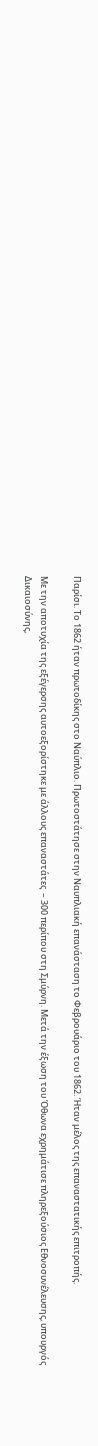Παρίσι. Το 1862 ήταν πρωτοδίκης στο Ναύπλιο. Πρωτοστάτησε στην Ναυπλιακή επανάσταση το Φεβρουάριο του 1862. Ήταν μέλος της επαναστατικής επιτροπής.

Με την αποτυχία της εξέγερσης αυτοεξορίστηκε με άλλους επαναστάτες  – 300 περίπου στη Σμύρνη. Μετά την έξωση του Όθωνα εχρημάτισε πληρεξούσιος Εθνοσυνέλευσης, υπουργός Δικαιοσύνης,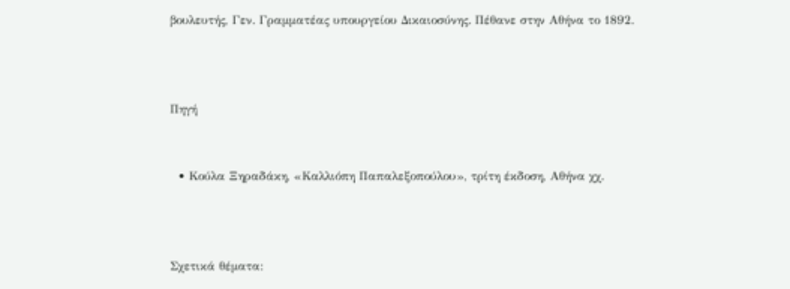βουλευτής, Γεν. Γραμματέας υπουργείου Δικαιοσύνης. Πέθανε στην Αθήνα το 1892.



Πηγή


  • Κούλα Ξηραδάκη, «Καλλιόπη Παπαλεξοπούλου», τρίτη έκδοση, Αθήνα χχ.



Σχετικά θέματα: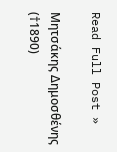Read Full Post »

Μητσάκης Δημοσθένης (†1890)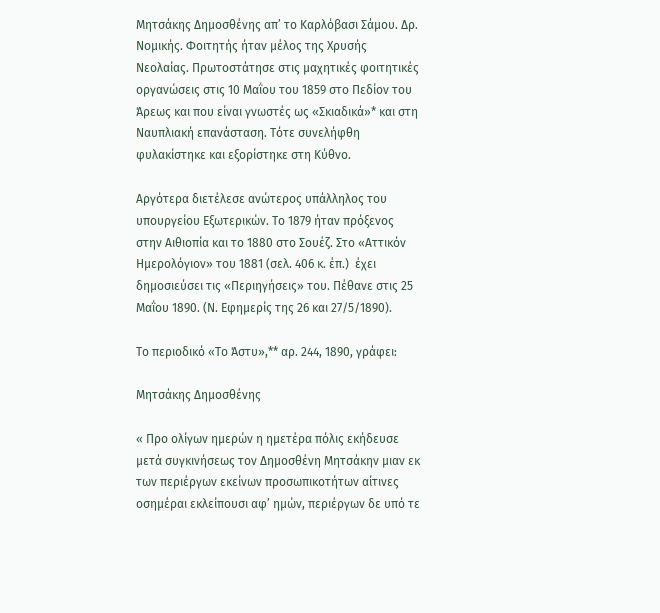Μητσάκης Δημοσθένης απ’ το Καρλόβασι Σάμου. Δρ. Νομικής. Φοιτητής ήταν μέλος της Χρυσής Νεολαίας. Πρωτοστάτησε στις μαχητικές φοιτητικές οργανώσεις στις 10 Μαΐου του 1859 στο Πεδίον του Άρεως και που είναι γνωστές ως «Σκιαδικά»* και στη Ναυπλιακή επανάσταση. Τότε συνελήφθη φυλακίστηκε και εξορίστηκε στη Κύθνο.

Αργότερα διετέλεσε ανώτερος υπάλληλος του υπουργείου Εξωτερικών. Το 1879 ήταν πρόξενος  στην Αιθιοπία και το 1880 στο Σουέζ. Στο «Αττικόν Ημερολόγιον» του 1881 (σελ. 406 κ. έπ.)  έχει δημοσιεύσει τις «Περιηγήσεις» του. Πέθανε στις 25 Μαΐου 1890. (Ν. Εφημερίς της 26 και 27/5/1890).

Το περιοδικό «Το Άστυ»,** αρ. 244, 1890, γράφει:

Μητσάκης Δημοσθένης

« Προ ολίγων ημερών η ημετέρα πόλις εκήδευσε μετά συγκινήσεως τον Δημοσθένη Μητσάκην μιαν εκ των περιέργων εκείνων προσωπικοτήτων αίτινες οσημέραι εκλείπουσι αφ’ ημών, περιέργων δε υπό τε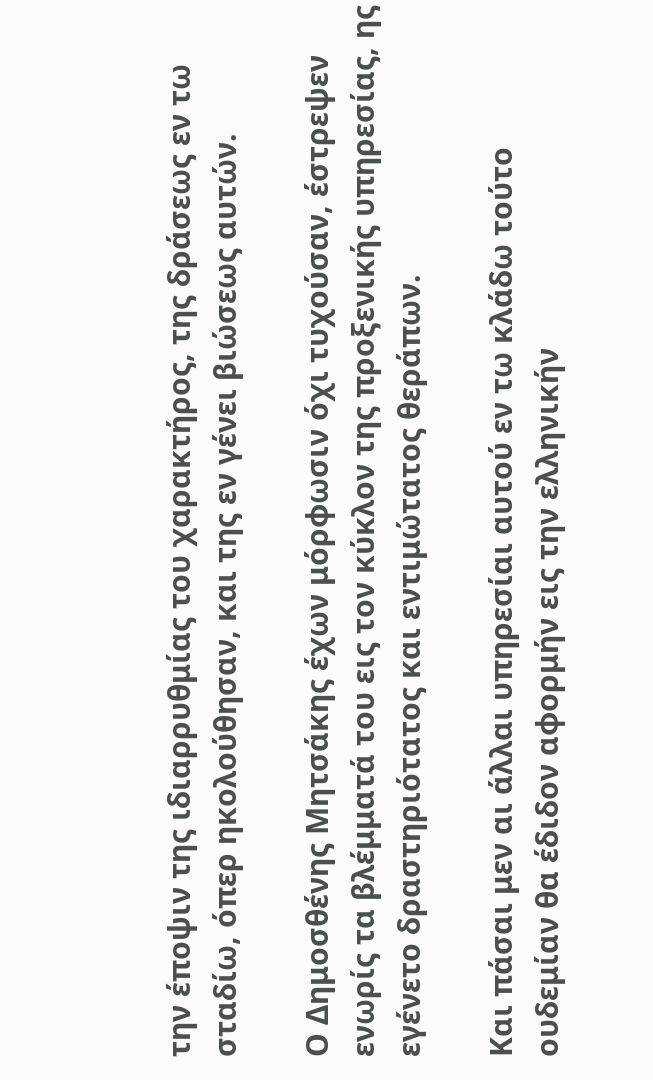την έποψιν της ιδιαρρυθμίας του χαρακτήρος, της δράσεως εν τω σταδίω, όπερ ηκολούθησαν, και της εν γένει βιώσεως αυτών.

Ο Δημοσθένης Μητσάκης έχων μόρφωσιν όχι τυχούσαν, έστρεψεν ενωρίς τα βλέμματά του εις τον κύκλον της προξενικής υπηρεσίας, ης εγένετο δραστηριότατος και εντιμώτατος θεράπων.

Και πάσαι μεν αι άλλαι υπηρεσίαι αυτού εν τω κλάδω τούτο ουδεμίαν θα έδιδον αφορμήν εις την ελληνικήν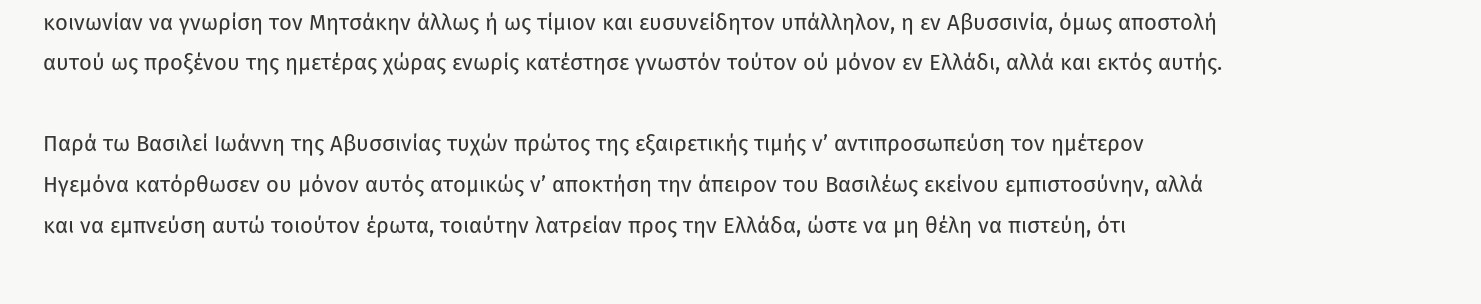κοινωνίαν να γνωρίση τον Μητσάκην άλλως ή ως τίμιον και ευσυνείδητον υπάλληλον, η εν Αβυσσινία, όμως αποστολή αυτού ως προξένου της ημετέρας χώρας ενωρίς κατέστησε γνωστόν τούτον ού μόνον εν Ελλάδι, αλλά και εκτός αυτής.

Παρά τω Βασιλεί Ιωάννη της Αβυσσινίας τυχών πρώτος της εξαιρετικής τιμής ν’ αντιπροσωπεύση τον ημέτερον Ηγεμόνα κατόρθωσεν ου μόνον αυτός ατομικώς ν’ αποκτήση την άπειρον του Βασιλέως εκείνου εμπιστοσύνην, αλλά και να εμπνεύση αυτώ τοιούτον έρωτα, τοιαύτην λατρείαν προς την Ελλάδα, ώστε να μη θέλη να πιστεύη, ότι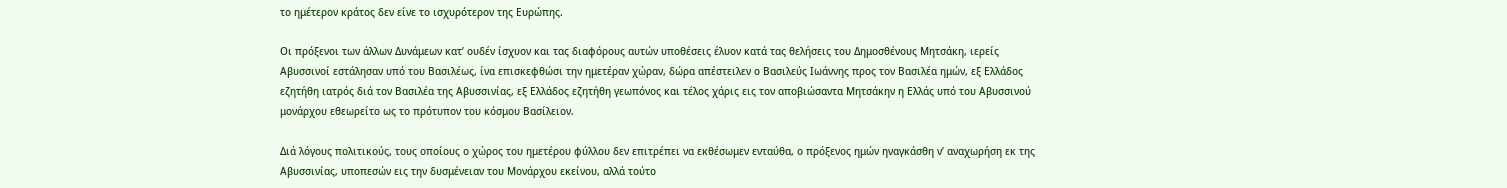το ημέτερον κράτος δεν είνε το ισχυρότερον της Ευρώπης.

Οι πρόξενοι των άλλων Δυνάμεων κατ’ ουδέν ίσχυον και τας διαφόρους αυτών υποθέσεις έλυον κατά τας θελήσεις του Δημοσθένους Μητσάκη, ιερείς Αβυσσινοί εστάλησαν υπό του Βασιλέως, ίνα επισκεφθώσι την ημετέραν χώραν, δώρα απέστειλεν ο Βασιλεύς Ιωάννης προς τον Βασιλέα ημών, εξ Ελλάδος εζητήθη ιατρός διά τον Βασιλέα της Αβυσσινίας, εξ Ελλάδος εζητήθη γεωπόνος και τέλος χάρις εις τον αποβιώσαντα Μητσάκην η Ελλάς υπό του Αβυσσινού μονάρχου εθεωρείτο ως το πρότυπον του κόσμου Βασίλειον.

Διά λόγους πολιτικούς, τους οποίους ο χώρος του ημετέρου φύλλου δεν επιτρέπει να εκθέσωμεν ενταύθα, ο πρόξενος ημών ηναγκάσθη ν’ αναχωρήση εκ της Αβυσσινίας, υποπεσών εις την δυσμένειαν του Μονάρχου εκείνου, αλλά τούτο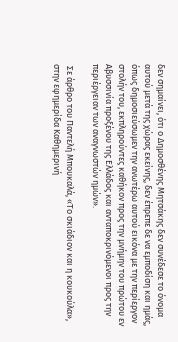δεν σημαίνει, ότι ο Δημοσθένης Μητσάκης δεν συνέδεσε το όνομα αυτού μετά της χώρας εκείνης, δεν έπρεπε δε να εμποδίση και ημάς, όπως δημοσιεύσωμεν την ανωτέρω αυτού εικόνα με την περίεργον στολήν του, εκπληρούντες καθήκον προς την μνήμην του πρώτου εν Αβυσσινία προξένου της Ελλάδος και ανταποκρινόμενοι προς την περιέργειαν των αναγνωστών ημών».

 Σε άρθρο του Παντελή Μπουκαλά, «Το σκιάδιον και η κουκούλα», στην εφημερίδα Καθημερινή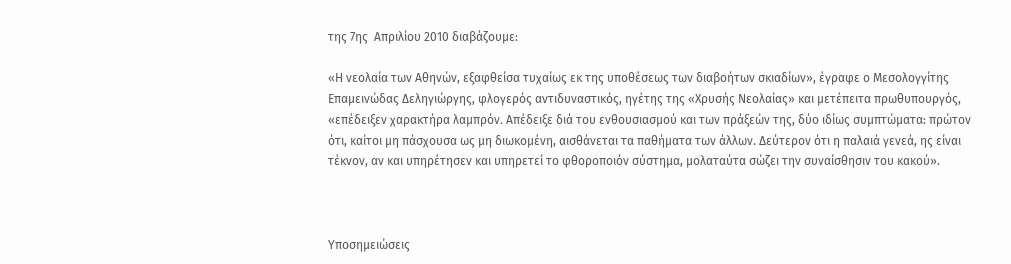της 7ης  Απριλίου 2010 διαβάζουμε:

«Η νεολαία των Αθηνών, εξαφθείσα τυχαίως εκ της υποθέσεως των διαβοήτων σκιαδίων», έγραφε ο Μεσολογγίτης Επαμεινώδας Δεληγιώργης, φλογερός αντιδυναστικός, ηγέτης της «Χρυσής Νεολαίας» και μετέπειτα πρωθυπουργός, «επέδειξεν χαρακτήρα λαμπρόν. Απέδειξε διά του ενθουσιασμού και των πράξεών της, δύο ιδίως συμπτώματα: πρώτον ότι, καίτοι μη πάσχουσα ως μη διωκομένη, αισθάνεται τα παθήματα των άλλων. Δεύτερον ότι η παλαιά γενεά, ης είναι τέκνον, αν και υπηρέτησεν και υπηρετεί το φθοροποιόν σύστημα, μολαταύτα σώζει την συναίσθησιν του κακού».



Υποσημειώσεις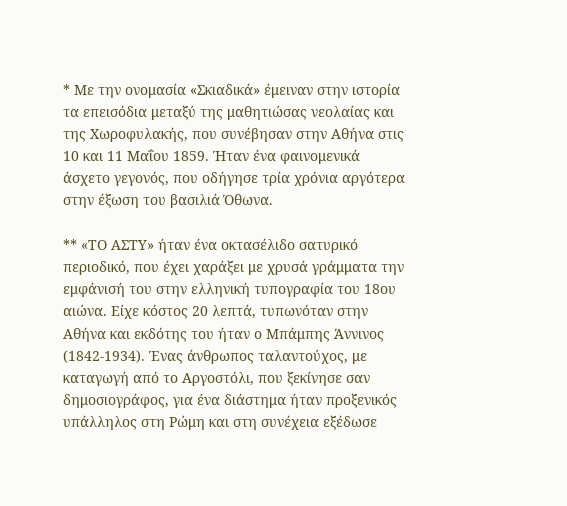* Με την ονομασία «Σκιαδικά» έμειναν στην ιστορία τα επεισόδια μεταξύ της μαθητιώσας νεολαίας και της Χωροφυλακής, που συνέβησαν στην Αθήνα στις 10 και 11 Μαΐου 1859. Ήταν ένα φαινομενικά άσχετο γεγονός, που οδήγησε τρία χρόνια αργότερα στην έξωση του βασιλιά Όθωνα.

** «ΤΟ ΑΣΤΥ» ήταν ένα οκτασέλιδο σατυρικό περιοδικό, που έχει χαράξει με χρυσά γράμματα την εμφάνισή του στην ελληνική τυπογραφία του 18ου αιώνα. Είχε κόστος 20 λεπτά, τυπωνόταν στην Αθήνα και εκδότης του ήταν ο Μπάμπης Άννινος (1842-1934). Ένας άνθρωπος ταλαντούχος, με καταγωγή από το Αργοστόλι, που ξεκίνησε σαν δημοσιογράφος, για ένα διάστημα ήταν προξενικός υπάλληλος στη Ρώμη και στη συνέχεια εξέδωσε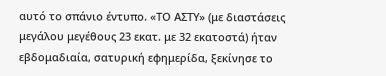αυτό το σπάνιο έντυπο. «ΤΟ ΑΣΤΥ» (με διαστάσεις μεγάλου μεγέθους 23 εκατ. με 32 εκατοστά) ήταν εβδομαδιαία, σατυρική εφημερίδα, ξεκίνησε το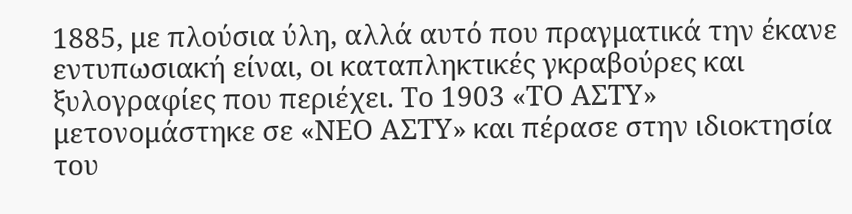1885, με πλούσια ύλη, αλλά αυτό που πραγματικά την έκανε εντυπωσιακή είναι, οι καταπληκτικές γκραβούρες και ξυλογραφίες που περιέχει. Το 1903 «ΤΟ ΑΣΤΥ» μετονομάστηκε σε «ΝΕΟ ΑΣΤΥ» και πέρασε στην ιδιοκτησία του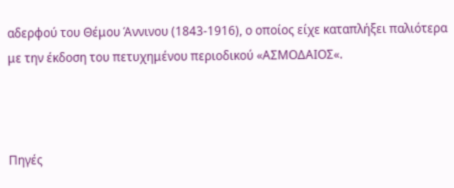αδερφού του Θέμου Άννινου (1843-1916), ο οποίος είχε καταπλήξει παλιότερα με την έκδοση του πετυχημένου περιοδικού «ΑΣΜΟΔΑΙΟΣ«.



Πηγές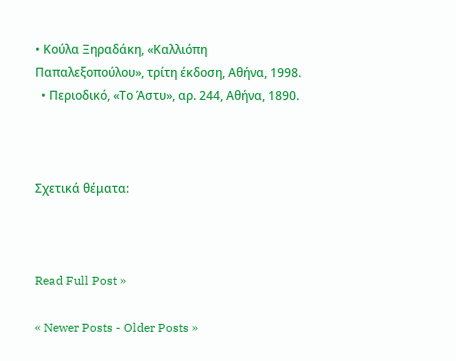• Κούλα Ξηραδάκη, «Καλλιόπη Παπαλεξοπούλου», τρίτη έκδοση, Αθήνα, 1998.
  • Περιοδικό, «Το Άστυ», αρ. 244, Αθήνα, 1890.



Σχετικά θέματα:



Read Full Post »

« Newer Posts - Older Posts »